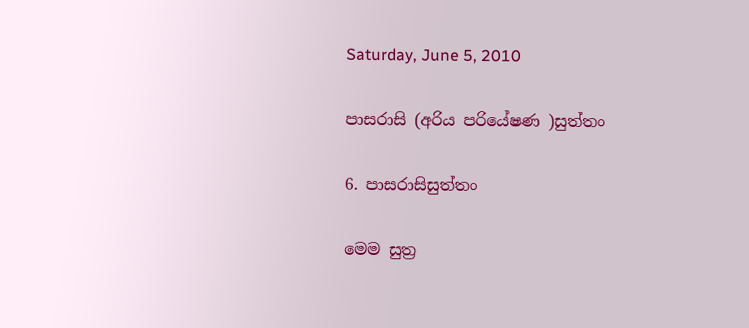Saturday, June 5, 2010

පාසරාසි (අරිය පරියේෂණ )සුත්‌තං

6. පාසරාසිසුත්‌තං

මෙම සුත්‍ර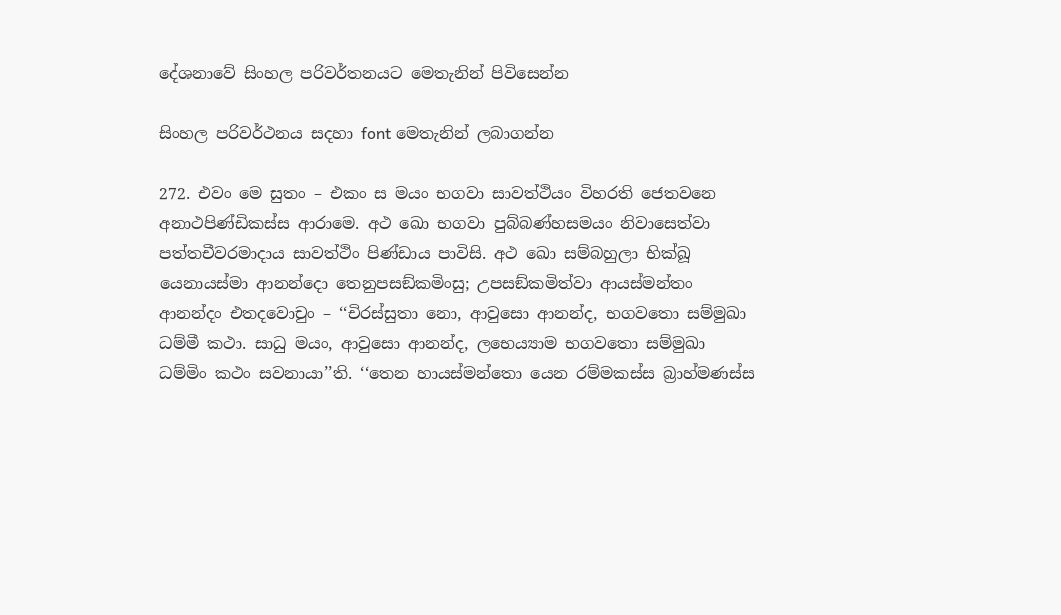දේශනාවේ සිංහල පරිවර්තනයට මෙතැනින් පිවිසෙන්න

සිංහල පරිවර්ථනය සදහා ‍font මෙතැනින් ලබාගන්න

272. එවං මෙ සුතං – එකං ස මයං භගවා සාවත්‌ථියං විහරති ජෙතවනෙ අනාථපිණ්‌ඩිකස්‌ස ආරාමෙ. අථ ඛො භගවා පුබ්‌බණ්‌හසමයං නිවාසෙත්‌වා පත්‌තචීවරමාදාය සාවත්‌ථිං පිණ්‌ඩාය පාවිසි. අථ ඛො සම්‌බහුලා භික්‌ඛූ යෙනායස්‌මා ආනන්‌දො තෙනුපසඞ්‌කමිංසු; උපසඞ්‌කමිත්‌වා ආයස්‌මන්‌තං ආනන්‌දං එතදවොචුං – ‘‘චිරස්‌සුතා නො, ආවුසො ආනන්‌ද, භගවතො සම්‌මුඛා ධම්‌මී කථා. සාධු මයං, ආවුසො ආනන්‌ද, ලභෙය්‍යාම භගවතො සම්‌මුඛා ධම්‌මිං කථං සවනායා’’ති. ‘‘තෙන හායස්‌මන්‌තො යෙන රම්‌මකස්‌ස බ්‍රාහ්‌මණස්‌ස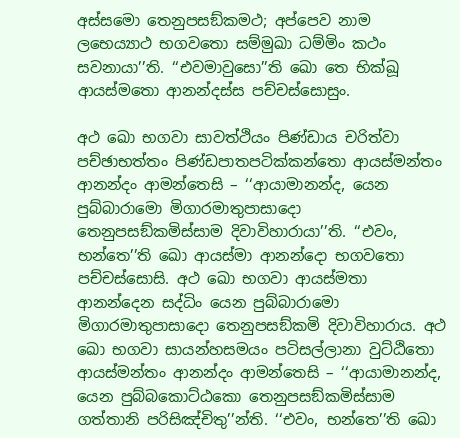අස්‌සමො තෙනුපසඞ්‌කමථ; අප්‌පෙව නාම ලභෙය්‍යාථ භගවතො සම්‌මුඛා ධම්‌මිං කථං සවනායා’’ති. ‘‘එවමාවුසො’’ති ඛො තෙ භික්‌ඛූ ආයස්‌මතො ආනන්‌දස්‌ස පච්‌චස්‌සොසුං.

අථ ඛො භගවා සාවත්‌ථියං පිණ්‌ඩාය චරිත්‌වා පච්‌ඡාභත්‌තං පිණ්‌ඩපාතපටික්‌කන්‌තො ආයස්‌මන්‌තං ආනන්‌දං ආමන්‌තෙසි – ‘‘ආයාමානන්‌ද, යෙන පුබ්‌බාරාමො මිගාරමාතුපාසාදො තෙනුපසඞ්‌කමිස්‌සාම දිවාවිහාරායා’’ති. ‘‘එවං, භන්‌තෙ’’ති ඛො ආයස්‌මා ආනන්‌දො භගවතො පච්‌චස්‌සොසි. අථ ඛො භගවා ආයස්‌මතා ආනන්‌දෙන සද්‌ධිං යෙන පුබ්‌බාරාමො මිගාරමාතුපාසාදො තෙනුපසඞ්‌කමි දිවාවිහාරාය. අථ ඛො භගවා සායන්‌හසමයං පටිසල්‌ලානා වුට්‌ඨිතො ආයස්‌මන්‌තං ආනන්‌දං ආමන්‌තෙසි – ‘‘ආයාමානන්‌ද, යෙන පුබ්‌බකොට්‌ඨකො තෙනුපසඞ්‌කමිස්‌සාම ගත්‌තානි පරිසිඤ්‌චිතු’’න්‌ති. ‘‘එවං, භන්‌තෙ’’ති ඛො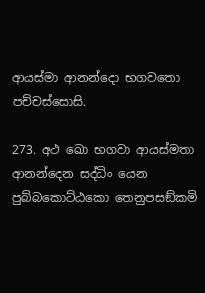ආයස්‌මා ආනන්‌දො භගවතො පච්‌චස්‌සොසි.

273. අථ ඛො භගවා ආයස්‌මතා ආනන්‌දෙන සද්‌ධිං යෙන පුබ්‌බකොට්‌ඨකො තෙනුපසඞ්‌කමි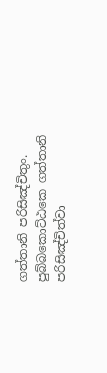ගත්‌තානි පරිසිඤ්‌චිතුං. පුබ්‌බකොට්‌ඨකෙ ගත්‌තානි පරිසිඤ්‌චිත්‌වා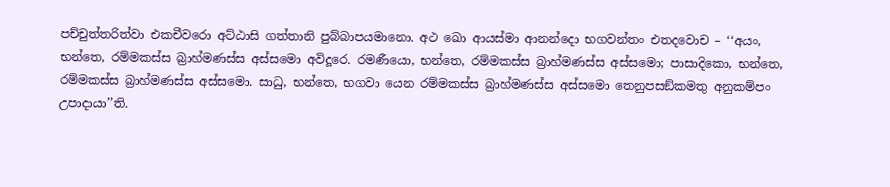පච්‌චුත්‌තරිත්‌වා එකචීවරො අට්‌ඨාසි ගත්‌තානි පුබ්‌බාපයමානො. අථ ඛො ආයස්‌මා ආනන්‌දො භගවන්‌තං එතදවොච – ‘‘අයං, භන්‌තෙ, රම්‌මකස්‌ස බ්‍රාහ්‌මණස්‌ස අස්‌සමො අවිදූරෙ. රමණීයො, භන්‌තෙ, රම්‌මකස්‌ස බ්‍රාහ්‌මණස්‌ස අස්‌සමො; පාසාදිකො, භන්‌තෙ, රම්‌මකස්‌ස බ්‍රාහ්‌මණස්‌ස අස්‌සමො. සාධු, භන්‌තෙ, භගවා යෙන රම්‌මකස්‌ස බ්‍රාහ්‌මණස්‌ස අස්‌සමො තෙනුපසඞ්‌කමතු අනුකම්‌පං උපාදායා’’ති.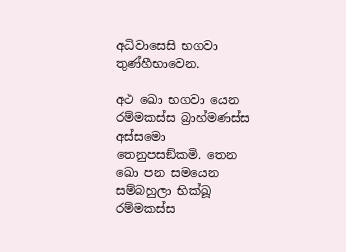අධිවාසෙසි භගවා තුණ්‌හීභාවෙන.

අථ ඛො භගවා යෙන රම්‌මකස්‌ස බ්‍රාහ්‌මණස්‌ස අස්‌සමො තෙනුපසඞ්‌කමි. තෙන ඛො පන සමයෙන සම්‌බහුලා භික්‌ඛූ රම්‌මකස්‌ස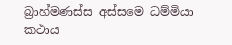බ්‍රාහ්‌මණස්‌ස අස්‌සමෙ ධම්‌මියා කථාය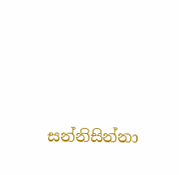සන්‌නිසින්‌නා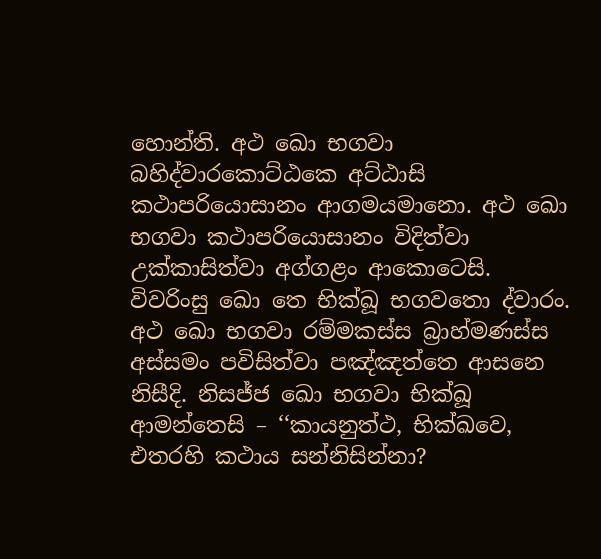හොන්‌ති. අථ ඛො භගවා බහිද්‌වාරකොට්‌ඨකෙ අට්‌ඨාසි කථාපරියොසානං ආගමයමානො. අථ ඛො භගවා කථාපරියොසානං විදිත්‌වා උක්‌කාසිත්‌වා අග්‌ගළං ආකොටෙසි. විවරිංසු ඛො තෙ භික්‌ඛූ භගවතො ද්‌වාරං. අථ ඛො භගවා රම්‌මකස්‌ස බ්‍රාහ්‌මණස්‌ස අස්‌සමං පවිසිත්‌වා පඤ්‌ඤත්‌තෙ ආසනෙ නිසීදි. නිසජ්‌ජ ඛො භගවා භික්‌ඛූ ආමන්‌තෙසි – ‘‘කායනුත්‌ථ, භික්‌ඛවෙ, එතරහි කථාය සන්‌නිසින්‌නා?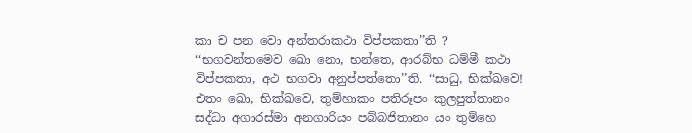කා ච පන වො අන්‌තරාකථා විප්‌පකතා’’ති ? ‘‘භගවන්‌තමෙව ඛො නො, භන්‌තෙ, ආරබ්‌භ ධම්‌මී කථා විප්‌පකතා, අථ භගවා අනුප්‌පත්‌තො’’ති. ‘‘සාධු, භික්‌ඛවෙ! එතං ඛො, භික්‌ඛවෙ, තුම්‌හාකං පතිරූපං කුලපුත්‌තානං සද්‌ධා අගාරස්‌මා අනගාරියං පබ්‌බජිතානං යං තුම්‌හෙ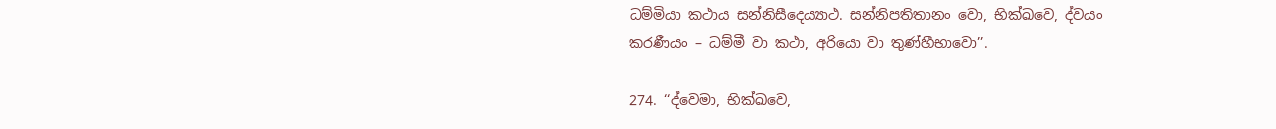ධම්‌මියා කථාය සන්‌නිසීදෙය්‍යාථ. සන්‌නිපතිතානං වො, භික්‌ඛවෙ, ද්‌වයං කරණීයං – ධම්‌මී වා කථා, අරියො වා තුණ්‌හීභාවො’’.

274. ‘‘ද්‌වෙමා, භික්‌ඛවෙ,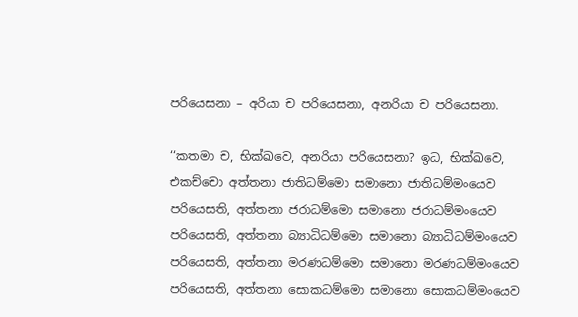පරියෙසනා – අරියා ච පරියෙසනා, අනරියා ච පරියෙසනා.

‘‘කතමා ච, භික්‌ඛවෙ, අනරියා පරියෙසනා? ඉධ, භික්‌ඛවෙ, එකච්‌චො අත්‌තනා ජාතිධම්‌මො සමානො ජාතිධම්‌මංයෙව පරියෙසති, අත්‌තනා ජරාධම්‌මො සමානො ජරාධම්‌මංයෙව පරියෙසති, අත්‌තනා බ්‍යාධිධම්‌මො සමානො බ්‍යාධිධම්‌මංයෙව පරියෙසති, අත්‌තනා මරණධම්‌මො සමානො මරණධම්‌මංයෙව පරියෙසති, අත්‌තනා සොකධම්‌මො සමානො සොකධම්‌මංයෙව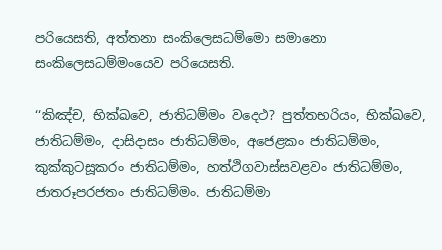පරියෙසති, අත්‌තනා සංකිලෙසධම්‌මො සමානො සංකිලෙසධම්‌මංයෙව පරියෙසති.

‘‘කිඤ්‌ච, භික්‌ඛවෙ, ජාතිධම්‌මං වදෙථ? පුත්‌තභරියං, භික්‌ඛවෙ, ජාතිධම්‌මං, දාසිදාසං ජාතිධම්‌මං, අජෙළකං ජාතිධම්‌මං, කුක්‌කුටසූකරං ජාතිධම්‌මං, හත්‌ථිගවාස්‌සවළවං ජාතිධම්‌මං, ජාතරූපරජතං ජාතිධම්‌මං. ජාතිධම්‌මා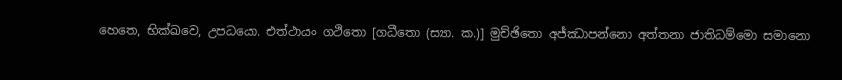හෙතෙ, භික්‌ඛවෙ, උපධයො. එත්‌ථායං ගථිතො [ගධීතො (ස්‍යා. ක.)] මුච්‌ඡිතො අජ්‌ඣාපන්‌නො අත්‌තනා ජාතිධම්‌මො සමානො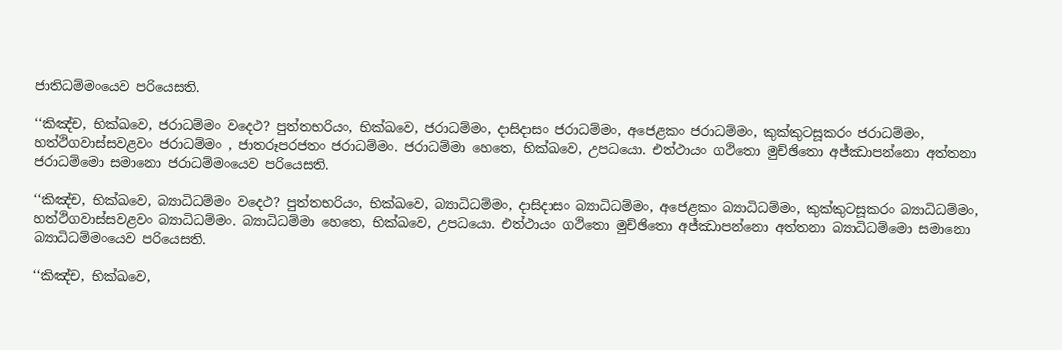ජාතිධම්‌මංයෙව පරියෙසති.

‘‘කිඤ්‌ච, භික්‌ඛවෙ, ජරාධම්‌මං වදෙථ? පුත්‌තභරියං, භික්‌ඛවෙ, ජරාධම්‌මං, දාසිදාසං ජරාධම්‌මං, අජෙළකං ජරාධම්‌මං, කුක්‌කුටසූකරං ජරාධම්‌මං, හත්‌ථිගවාස්‌සවළවං ජරාධම්‌මං , ජාතරූපරජතං ජරාධම්‌මං. ජරාධම්‌මා හෙතෙ, භික්‌ඛවෙ, උපධයො. එත්‌ථායං ගථිතො මුච්‌ඡිතො අජ්‌ඣාපන්‌නො අත්‌තනා ජරාධම්‌මො සමානො ජරාධම්‌මංයෙව පරියෙසති.

‘‘කිඤ්‌ච, භික්‌ඛවෙ, බ්‍යාධිධම්‌මං වදෙථ? පුත්‌තභරියං, භික්‌ඛවෙ, බ්‍යාධිධම්‌මං, දාසිදාසං බ්‍යාධිධම්‌මං, අජෙළකං බ්‍යාධිධම්‌මං, කුක්‌කුටසූකරං බ්‍යාධිධම්‌මං, හත්‌ථිගවාස්‌සවළවං බ්‍යාධිධම්‌මං. බ්‍යාධිධම්‌මා හෙතෙ, භික්‌ඛවෙ, උපධයො. එත්‌ථායං ගථිතො මුච්‌ඡිතො අජ්‌ඣාපන්‌නො අත්‌තනා බ්‍යාධිධම්‌මො සමානො බ්‍යාධිධම්‌මංයෙව පරියෙසති.

‘‘කිඤ්‌ච, භික්‌ඛවෙ,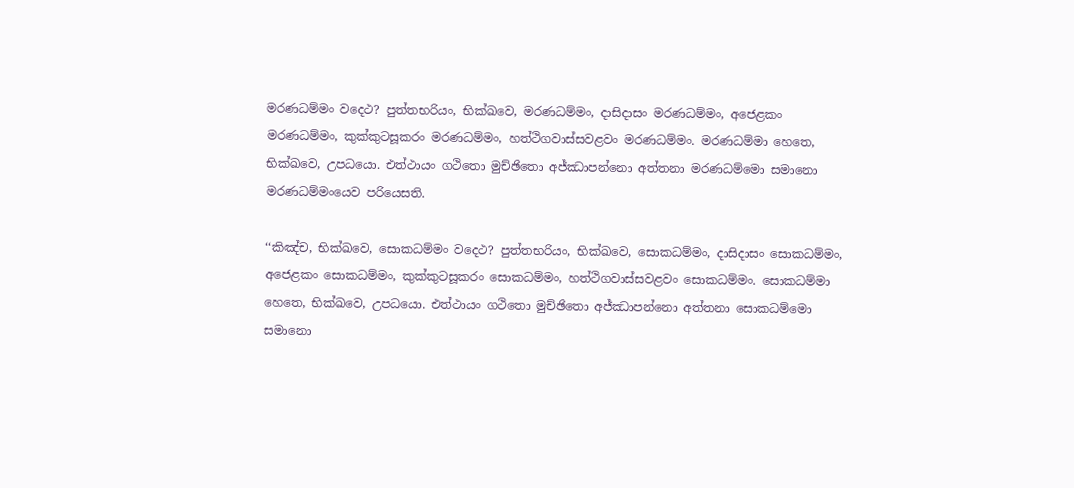මරණධම්‌මං වදෙථ? පුත්‌තභරියං, භික්‌ඛවෙ, මරණධම්‌මං, දාසිදාසං මරණධම්‌මං, අජෙළකං මරණධම්‌මං, කුක්‌කුටසූකරං මරණධම්‌මං, හත්‌ථිගවාස්‌සවළවං මරණධම්‌මං. මරණධම්‌මා හෙතෙ, භික්‌ඛවෙ, උපධයො. එත්‌ථායං ගථිතො මුච්‌ඡිතො අජ්‌ඣාපන්‌නො අත්‌තනා මරණධම්‌මො සමානො මරණධම්‌මංයෙව පරියෙසති.

‘‘කිඤ්‌ච, භික්‌ඛවෙ, සොකධම්‌මං වදෙථ? පුත්‌තභරියං, භික්‌ඛවෙ, සොකධම්‌මං, දාසිදාසං සොකධම්‌මං, අජෙළකං සොකධම්‌මං, කුක්‌කුටසූකරං සොකධම්‌මං, හත්‌ථිගවාස්‌සවළවං සොකධම්‌මං. සොකධම්‌මා හෙතෙ, භික්‌ඛවෙ, උපධයො. එත්‌ථායං ගථිතො මුච්‌ඡිතො අජ්‌ඣාපන්‌නො අත්‌තනා සොකධම්‌මො සමානො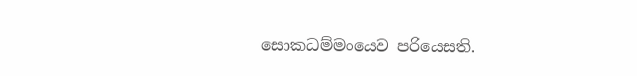සොකධම්‌මංයෙව පරියෙසති.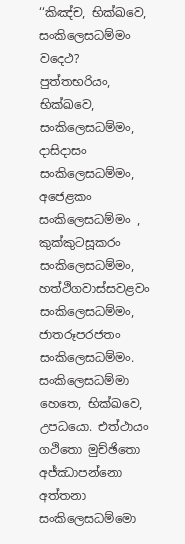‘‘කිඤ්‌ච, භික්‌ඛවෙ, සංකිලෙසධම්‌මං වදෙථ? පුත්‌තභරියං, භික්‌ඛවෙ, සංකිලෙසධම්‌මං, දාසිදාසං සංකිලෙසධම්‌මං, අජෙළකං සංකිලෙසධම්‌මං , කුක්‌කුටසූකරං සංකිලෙසධම්‌මං, හත්‌ථිගවාස්‌සවළවං සංකිලෙසධම්‌මං, ජාතරූපරජතං සංකිලෙසධම්‌මං. සංකිලෙසධම්‌මා හෙතෙ, භික්‌ඛවෙ, උපධයො. එත්‌ථායං ගථිතො මුච්‌ඡිතො අජ්‌ඣාපන්‌නො අත්‌තනා සංකිලෙසධම්‌මො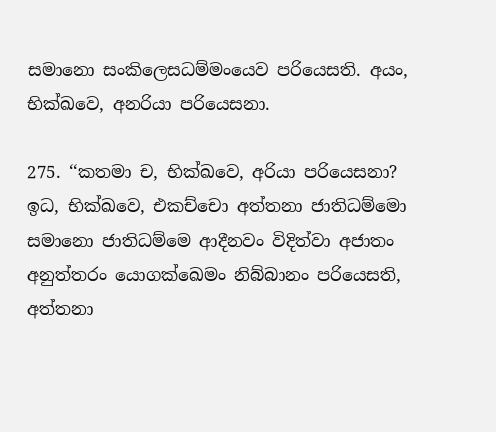සමානො සංකිලෙසධම්‌මංයෙව පරියෙසති. අයං, භික්‌ඛවෙ, අනරියා පරියෙසනා.

275. ‘‘කතමා ච, භික්‌ඛවෙ, අරියා පරියෙසනා? ඉධ, භික්‌ඛවෙ, එකච්‌චො අත්‌තනා ජාතිධම්‌මො සමානො ජාතිධම්‌මෙ ආදීනවං විදිත්‌වා අජාතං අනුත්‌තරං යොගක්‌ඛෙමං නිබ්‌බානං පරියෙසති, අත්‌තනා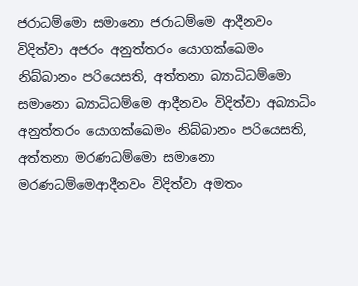ජරාධම්‌මො සමානො ජරාධම්‌මෙ ආදීනවං විදිත්‌වා අජරං අනුත්‌තරං යොගක්‌ඛෙමං නිබ්‌බානං පරියෙසති, අත්‌තනා බ්‍යාධිධම්‌මො සමානො බ්‍යාධිධම්‌මෙ ආදීනවං විදිත්‌වා අබ්‍යාධිං අනුත්‌තරං යොගක්‌ඛෙමං නිබ්‌බානං පරියෙසති, අත්‌තනා මරණධම්‌මො සමානො මරණධම්‌මෙආදීනවං විදිත්‌වා අමතං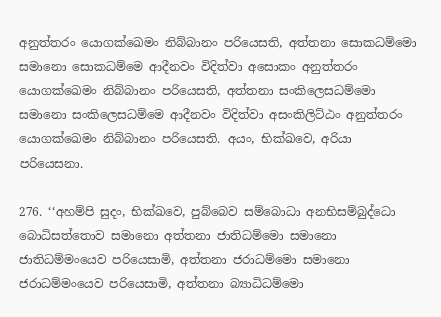අනුත්‌තරං යොගක්‌ඛෙමං නිබ්‌බානං පරියෙසති, අත්‌තනා සොකධම්‌මො සමානො සොකධම්‌මෙ ආදීනවං විදිත්‌වා අසොකං අනුත්‌තරං යොගක්‌ඛෙමං නිබ්‌බානං පරියෙසති, අත්‌තනා සංකිලෙසධම්‌මො සමානො සංකිලෙසධම්‌මෙ ආදීනවං විදිත්‌වා අසංකිලිට්‌ඨං අනුත්‌තරං යොගක්‌ඛෙමං නිබ්‌බානං පරියෙසති. අයං, භික්‌ඛවෙ, අරියා පරියෙසනා.

276. ‘‘අහම්‌පි සුදං, භික්‌ඛවෙ, පුබ්‌බෙව සම්‌බොධා අනභිසම්‌බුද්‌ධො බොධිසත්‌තොව සමානො අත්‌තනා ජාතිධම්‌මො සමානො ජාතිධම්‌මංයෙව පරියෙසාමි, අත්‌තනා ජරාධම්‌මො සමානො ජරාධම්‌මංයෙව පරියෙසාමි, අත්‌තනා බ්‍යාධිධම්‌මො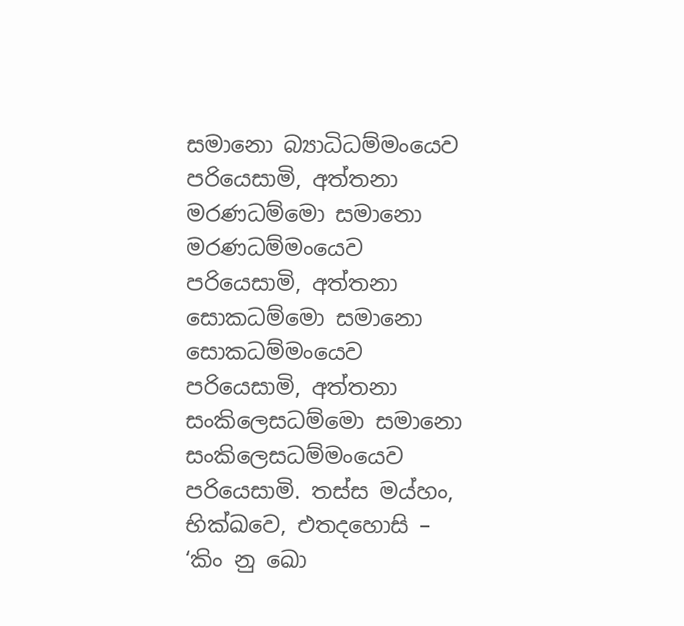සමානො බ්‍යාධිධම්‌මංයෙව පරියෙසාමි, අත්‌තනා මරණධම්‌මො සමානො මරණධම්‌මංයෙව පරියෙසාමි, අත්‌තනා සොකධම්‌මො සමානො සොකධම්‌මංයෙව පරියෙසාමි, අත්‌තනා සංකිලෙසධම්‌මො සමානො සංකිලෙසධම්‌මංයෙව පරියෙසාමි. තස්‌ස මය්‌හං, භික්‌ඛවෙ, එතදහොසි – ‘කිං නු ඛො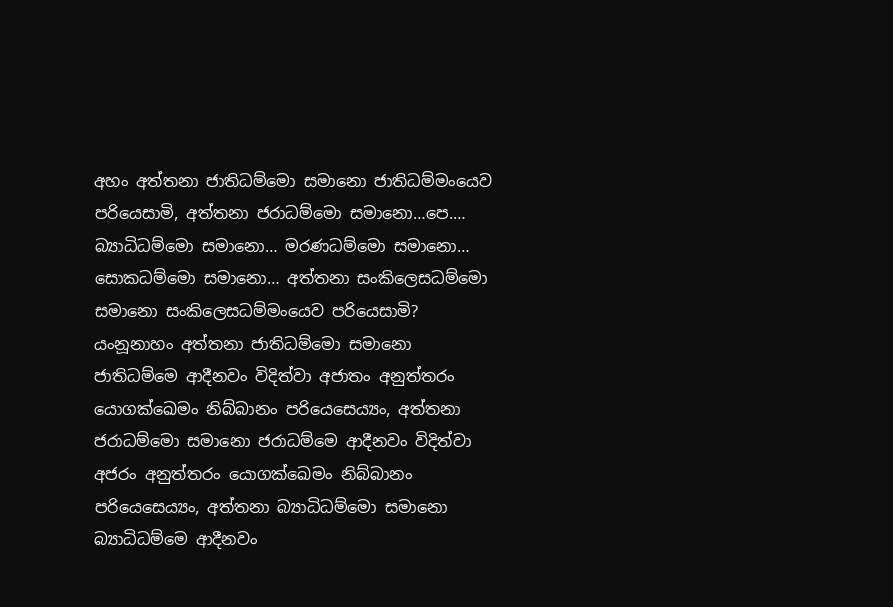අහං අත්‌තනා ජාතිධම්‌මො සමානො ජාතිධම්‌මංයෙව පරියෙසාමි, අත්‌තනා ජරාධම්‌මො සමානො…පෙ.… බ්‍යාධිධම්‌මො සමානො… මරණධම්‌මො සමානො… සොකධම්‌මො සමානො… අත්‌තනා සංකිලෙසධම්‌මො සමානො සංකිලෙසධම්‌මංයෙව පරියෙසාමි? යංනූනාහං අත්‌තනා ජාතිධම්‌මො සමානො ජාතිධම්‌මෙ ආදීනවං විදිත්‌වා අජාතං අනුත්‌තරං යොගක්‌ඛෙමං නිබ්‌බානං පරියෙසෙය්‍යං, අත්‌තනා ජරාධම්‌මො සමානො ජරාධම්‌මෙ ආදීනවං විදිත්‌වා අජරං අනුත්‌තරං යොගක්‌ඛෙමං නිබ්‌බානං පරියෙසෙය්‍යං, අත්‌තනා බ්‍යාධිධම්‌මො සමානො බ්‍යාධිධම්‌මෙ ආදීනවං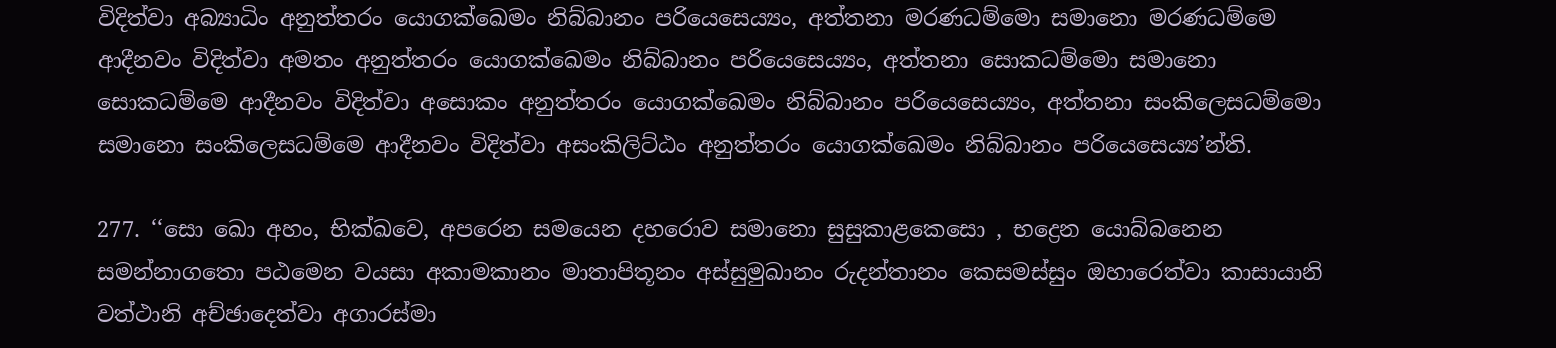විදිත්‌වා අබ්‍යාධිං අනුත්‌තරං යොගක්‌ඛෙමං නිබ්‌බානං පරියෙසෙය්‍යං, අත්‌තනා මරණධම්‌මො සමානො මරණධම්‌මෙ ආදීනවං විදිත්‌වා අමතං අනුත්‌තරං යොගක්‌ඛෙමං නිබ්‌බානං පරියෙසෙය්‍යං, අත්‌තනා සොකධම්‌මො සමානො සොකධම්‌මෙ ආදීනවං විදිත්‌වා අසොකං අනුත්‌තරං යොගක්‌ඛෙමං නිබ්‌බානං පරියෙසෙය්‍යං, අත්‌තනා සංකිලෙසධම්‌මො සමානො සංකිලෙසධම්‌මෙ ආදීනවං විදිත්‌වා අසංකිලිට්‌ඨං අනුත්‌තරං යොගක්‌ඛෙමං නිබ්‌බානං පරියෙසෙය්‍ය’න්‌ති.

277. ‘‘සො ඛො අහං, භික්‌ඛවෙ, අපරෙන සමයෙන දහරොව සමානො සුසුකාළකෙසො , භද්‍රෙන යොබ්‌බනෙන සමන්‌නාගතො පඨමෙන වයසා අකාමකානං මාතාපිතූනං අස්‌සුමුඛානං රුදන්‌තානං කෙසමස්‌සුං ඔහාරෙත්‌වා කාසායානි වත්‌ථානි අච්‌ඡාදෙත්‌වා අගාරස්‌මා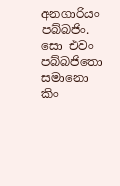අනගාරියං පබ්‌බජිං. සො එවං පබ්‌බජිතො සමානො කිං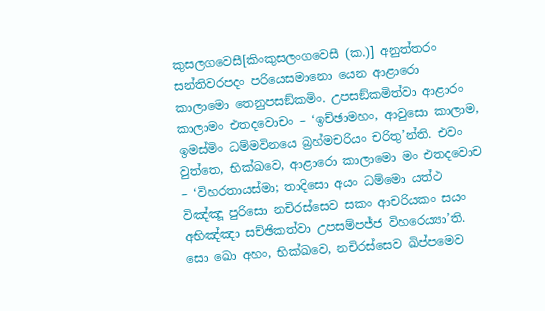කුසලගවෙසී[කිංකුසලංගවෙසී (ක.)] අනුත්‌තරං සන්‌තිවරපදං පරියෙසමානො යෙන ආළාරො කාලාමො තෙනුපසඞ්‌කමිං. උපසඞ්‌කමිත්‌වා ආළාරං කාලාමං එතදවොචං – ‘ඉච්‌ඡාමහං, ආවුසො කාලාම, ඉමස්‌මිං ධම්‌මවිනයෙ බ්‍රහ්‌මචරියං චරිතු’න්‌ති. එවං වුත්‌තෙ, භික්‌ඛවෙ, ආළාරො කාලාමො මං එතදවොච – ‘විහරතායස්‌මා; තාදිසො අයං ධම්‌මො යත්‌ථ විඤ්‌ඤූ පුරිසො නචිරස්‌සෙව සකං ආචරියකං සයං අභිඤ්‌ඤා සච්‌ඡිකත්‌වා උපසම්‌පජ්‌ජ විහරෙය්‍යා’ති. සො ඛො අහං, භික්‌ඛවෙ, නචිරස්‌සෙව ඛිප්‌පමෙව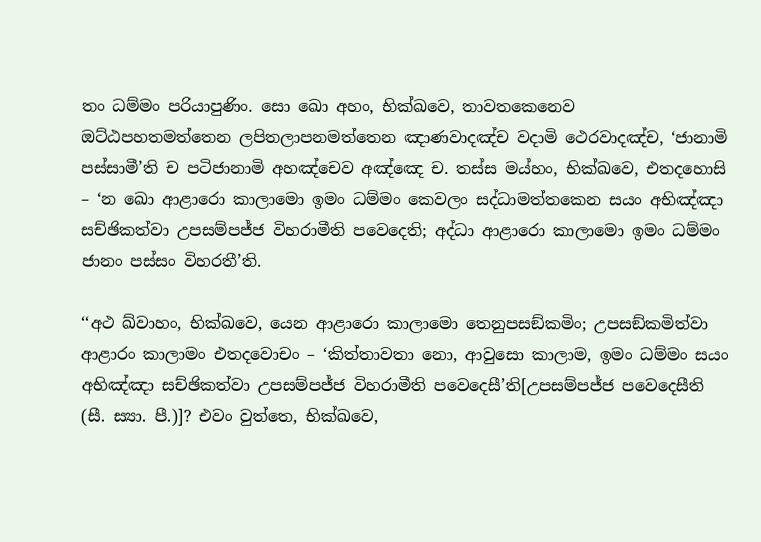තං ධම්‌මං පරියාපුණිං. සො ඛො අහං, භික්‌ඛවෙ, තාවතකෙනෙව ඔට්‌ඨපහතමත්‌තෙන ලපිතලාපනමත්‌තෙන ඤාණවාදඤ්‌ච වදාමි ථෙරවාදඤ්‌ච, ‘ජානාමි පස්‌සාමී’ති ච පටිජානාමි අහඤ්‌චෙව අඤ්‌ඤෙ ච. තස්‌ස මය්‌හං, භික්‌ඛවෙ, එතදහොසි – ‘න ඛො ආළාරො කාලාමො ඉමං ධම්‌මං කෙවලං සද්‌ධාමත්‌තකෙන සයං අභිඤ්‌ඤා සච්‌ඡිකත්‌වා උපසම්‌පජ්‌ජ විහරාමීති පවෙදෙති; අද්‌ධා ආළාරො කාලාමො ඉමං ධම්‌මං ජානං පස්‌සං විහරතී’ති.

‘‘අථ ඛ්‌වාහං, භික්‌ඛවෙ, යෙන ආළාරො කාලාමො තෙනුපසඞ්‌කමිං; උපසඞ්‌කමිත්‌වා ආළාරං කාලාමං එතදවොචං – ‘කිත්‌තාවතා නො, ආවුසො කාලාම, ඉමං ධම්‌මං සයං අභිඤ්‌ඤා සච්‌ඡිකත්‌වා උපසම්‌පජ්‌ජ විහරාමීති පවෙදෙසී’ති[උපසම්‌පජ්‌ජ පවෙදෙසීති (සී. ස්‍යා. පී.)]? එවං වුත්‌තෙ, භික්‌ඛවෙ,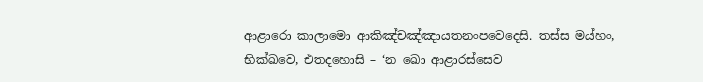ආළාරො කාලාමො ආකිඤ්‌චඤ්‌ඤායතනංපවෙදෙසි. තස්‌ස මය්‌හං, භික්‌ඛවෙ, එතදහොසි – ‘න ඛො ආළාරස්‌සෙව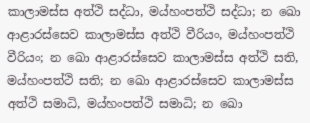කාලාමස්‌ස අත්‌ථි සද්‌ධා, මය්‌හංපත්‌ථි සද්‌ධා; න ඛො ආළාරස්‌සෙව කාලාමස්‌ස අත්‌ථි වීරියං, මය්‌හංපත්‌ථි වීරියං; න ඛො ආළාරස්‌සෙව කාලාමස්‌ස අත්‌ථි සති, මය්‌හංපත්‌ථි සති; න ඛො ආළාරස්‌සෙව කාලාමස්‌ස අත්‌ථි සමාධි, මය්‌හංපත්‌ථි සමාධි; න ඛො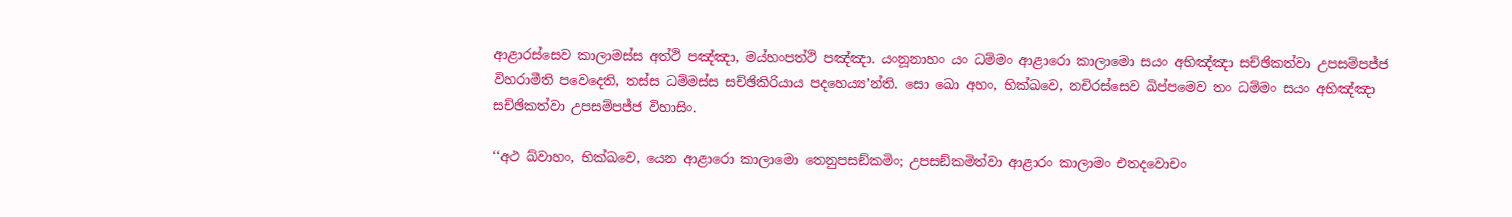ආළාරස්‌සෙව කාලාමස්‌ස අත්‌ථි පඤ්‌ඤා, මය්‌හංපත්‌ථි පඤ්‌ඤා. යංනූනාහං යං ධම්‌මං ආළාරො කාලාමො සයං අභිඤ්‌ඤා සච්‌ඡිකත්‌වා උපසම්‌පජ්‌ජ විහරාමීති පවෙදෙති, තස්‌ස ධම්‌මස්‌ස සච්‌ඡිකිරියාය පදහෙය්‍ය’න්‌ති. සො ඛො අහං, භික්‌ඛවෙ, නචිරස්‌සෙව ඛිප්‌පමෙව තං ධම්‌මං සයං අභිඤ්‌ඤා සච්‌ඡිකත්‌වා උපසම්‌පජ්‌ජ විහාසිං.

‘‘අථ ඛ්‌වාහං, භික්‌ඛවෙ, යෙන ආළාරො කාලාමො තෙනුපසඞ්‌කමිං; උපසඞ්‌කමිත්‌වා ආළාරං කාලාමං එතදවොචං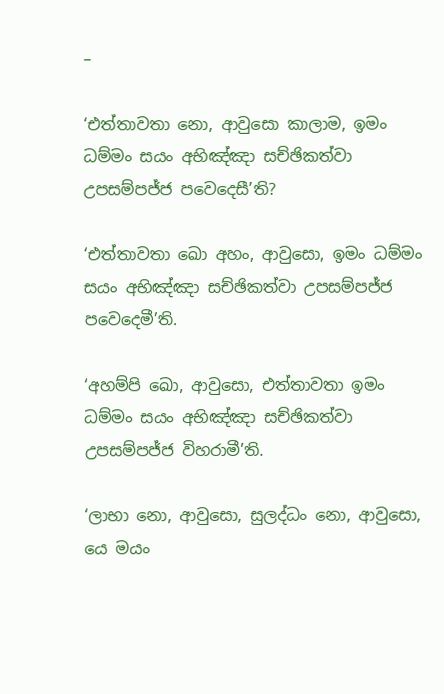–

‘එත්‌තාවතා නො, ආවුසො කාලාම, ඉමං ධම්‌මං සයං අභිඤ්‌ඤා සච්‌ඡිකත්‌වා උපසම්‌පජ්‌ජ පවෙදෙසී’ති?

‘එත්‌තාවතා ඛො අහං, ආවුසො, ඉමං ධම්‌මං සයං අභිඤ්‌ඤා සච්‌ඡිකත්‌වා උපසම්‌පජ්‌ජ පවෙදෙමී’ති.

‘අහම්‌පි ඛො, ආවුසො, එත්‌තාවතා ඉමං ධම්‌මං සයං අභිඤ්‌ඤා සච්‌ඡිකත්‌වා උපසම්‌පජ්‌ජ විහරාමී’ති.

‘ලාභා නො, ආවුසො, සුලද්‌ධං නො, ආවුසො, යෙ මයං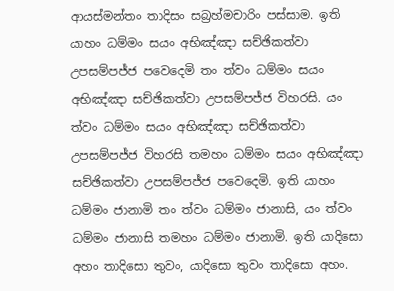ආයස්‌මන්‌තං තාදිසං සබ්‍රහ්‌මචාරිං පස්‌සාම. ඉති යාහං ධම්‌මං සයං අභිඤ්‌ඤා සච්‌ඡිකත්‌වා උපසම්‌පජ්‌ජ පවෙදෙමි තං ත්‌වං ධම්‌මං සයං අභිඤ්‌ඤා සච්‌ඡිකත්‌වා උපසම්‌පජ්‌ජ විහරසි. යං ත්‌වං ධම්‌මං සයං අභිඤ්‌ඤා සච්‌ඡිකත්‌වා උපසම්‌පජ්‌ජ විහරසි තමහං ධම්‌මං සයං අභිඤ්‌ඤා සච්‌ඡිකත්‌වා උපසම්‌පජ්‌ජ පවෙදෙමි. ඉති යාහං ධම්‌මං ජානාමි තං ත්‌වං ධම්‌මං ජානාසි, යං ත්‌වං ධම්‌මං ජානාසි තමහං ධම්‌මං ජානාමි. ඉති යාදිසො අහං තාදිසො තුවං, යාදිසො තුවං තාදිසො අහං.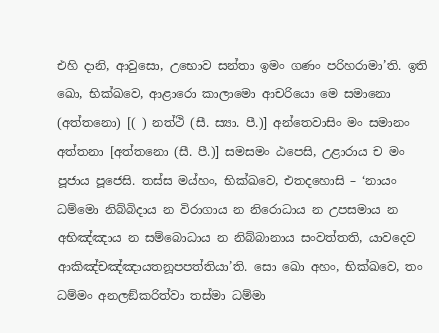එහි දානි, ආවුසො, උභොව සන්‌තා ඉමං ගණං පරිහරාමා’ති. ඉති ඛො, භික්‌ඛවෙ, ආළාරො කාලාමො ආචරියො මෙ සමානො (අත්‌තනො) [( ) නත්‌ථි (සී. ස්‍යා. පී.)] අන්‌තෙවාසිං මං සමානං අත්‌තනා [අත්‌තනො (සී. පී.)] සමසමං ඨපෙසි, උළාරාය ච මං පූජාය පූජෙසි. තස්‌ස මය්‌හං, භික්‌ඛවෙ, එතදහොසි – ‘නායං ධම්‌මො නිබ්‌බිදාය න විරාගාය න නිරොධාය න උපසමාය න අභිඤ්‌ඤාය න සම්‌බොධාය න නිබ්‌බානාය සංවත්‌තති, යාවදෙව ආකිඤ්‌චඤ්‌ඤායතනූපපත්‌තියා’ති. සො ඛො අහං, භික්‌ඛවෙ, තං ධම්‌මං අනලඞ්‌කරිත්‌වා තස්‌මා ධම්‌මා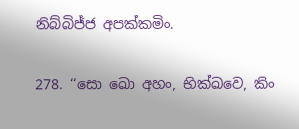නිබ්‌බිජ්‌ජ අපක්‌කමිං.

278. ‘‘සො ඛො අහං, භික්‌ඛවෙ, කිං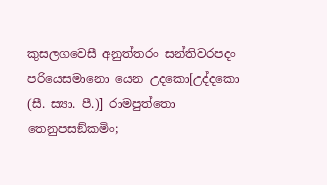කුසලගවෙසී අනුත්‌තරං සන්‌තිවරපදං පරියෙසමානො යෙන උදකො[උද්‌දකො (සී. ස්‍යා. පී.)] රාමපුත්‌තො තෙනුපසඞ්‌කමිං;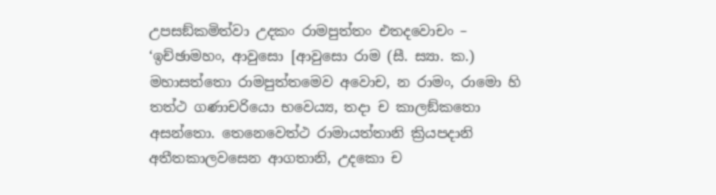උපසඞ්‌කමිත්‌වා උදකං රාමපුත්‌තං එතදවොචං – ‘ඉච්‌ඡාමහං, ආවුසො [ආවුසො රාම (සී. ස්‍යා. ක.) මහාසත්‌තො රාමපුත්‌තමෙව අවොච, න රාමං, රාමො හි තත්‌ථ ගණාචරියො භවෙය්‍ය, තදා ච කාලඞ්‌කතො අසන්‌තො. තෙනෙවෙත්‌ථ රාමායත්‌තානි ක්‍රියපදානි අතීතකාලවසෙන ආගතානි, උදකො ච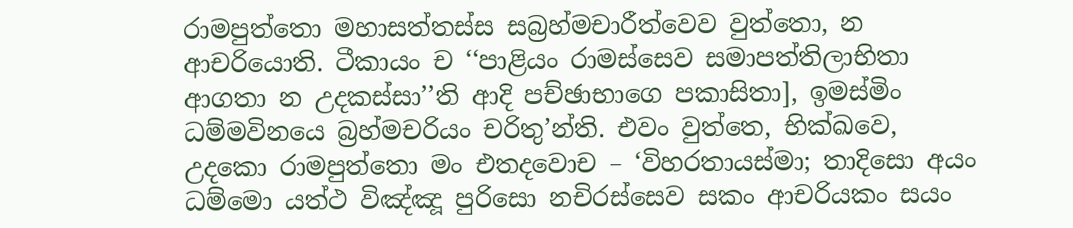රාමපුත්‌තො මහාසත්‌තස්‌ස සබ්‍රහ්‌මචාරීත්‌වෙව වුත්‌තො, න ආචරියොති. ටීකායං ච ‘‘පාළියං රාමස්‌සෙව සමාපත්‌තිලාභිතා ආගතා න උදකස්‌සා’’ති ආදි පච්‌ඡාභාගෙ පකාසිතා], ඉමස්‌මිං ධම්‌මවිනයෙ බ්‍රහ්‌මචරියං චරිතු’න්‌ති. එවං වුත්‌තෙ, භික්‌ඛවෙ, උදකො රාමපුත්‌තො මං එතදවොච – ‘විහරතායස්‌මා; තාදිසො අයං ධම්‌මො යත්‌ථ විඤ්‌ඤූ පුරිසො නචිරස්‌සෙව සකං ආචරියකං සයං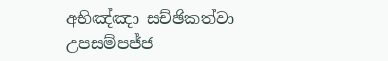අභිඤ්‌ඤා සච්‌ඡිකත්‌වා උපසම්‌පජ්‌ජ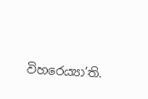විහරෙය්‍යා’ති.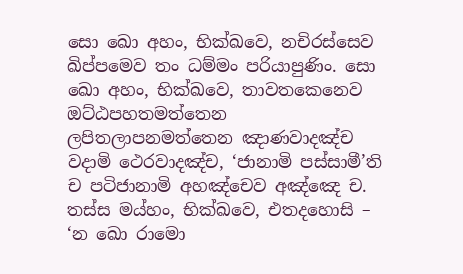සො ඛො අහං, භික්‌ඛවෙ, නචිරස්‌සෙව ඛිප්‌පමෙව තං ධම්‌මං පරියාපුණිං. සො ඛො අහං, භික්‌ඛවෙ, තාවතකෙනෙව ඔට්‌ඨපහතමත්‌තෙන ලපිතලාපනමත්‌තෙන ඤාණවාදඤ්‌ච වදාමි ථෙරවාදඤ්‌ච, ‘ජානාමි පස්‌සාමී’ති ච පටිජානාමි අහඤ්‌චෙව අඤ්‌ඤෙ ච. තස්‌ස මය්‌හං, භික්‌ඛවෙ, එතදහොසි – ‘න ඛො රාමො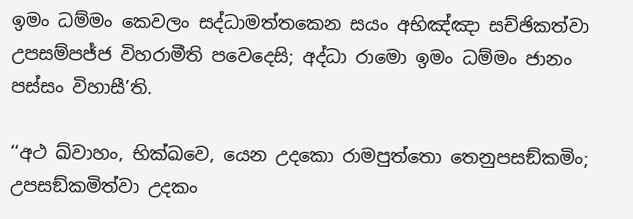ඉමං ධම්‌මං කෙවලං සද්‌ධාමත්‌තකෙන සයං අභිඤ්‌ඤා සච්‌ඡිකත්‌වා උපසම්‌පජ්‌ජ විහරාමීති පවෙදෙසි; අද්‌ධා රාමො ඉමං ධම්‌මං ජානං පස්‌සං විහාසී’ති.

‘‘අථ ඛ්‌වාහං, භික්‌ඛවෙ, යෙන උදකො රාමපුත්‌තො තෙනුපසඞ්‌කමිං; උපසඞ්‌කමිත්‌වා උදකං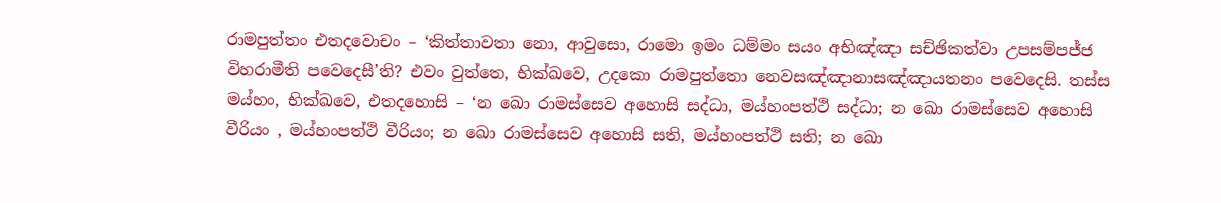රාමපුත්‌තං එතදවොචං – ‘කිත්‌තාවතා නො, ආවුසො, රාමො ඉමං ධම්‌මං සයං අභිඤ්‌ඤා සච්‌ඡිකත්‌වා උපසම්‌පජ්‌ජ විහරාමීති පවෙදෙසී’ති? එවං වුත්‌තෙ, භික්‌ඛවෙ, උදකො රාමපුත්‌තො නෙවසඤ්‌ඤානාසඤ්‌ඤායතනං පවෙදෙසි. තස්‌ස මය්‌හං, භික්‌ඛවෙ, එතදහොසි – ‘න ඛො රාමස්‌සෙව අහොසි සද්‌ධා, මය්‌හංපත්‌ථි සද්‌ධා; න ඛො රාමස්‌සෙව අහොසි වීරියං , මය්‌හංපත්‌ථි වීරියං; න ඛො රාමස්‌සෙව අහොසි සති, මය්‌හංපත්‌ථි සති; න ඛො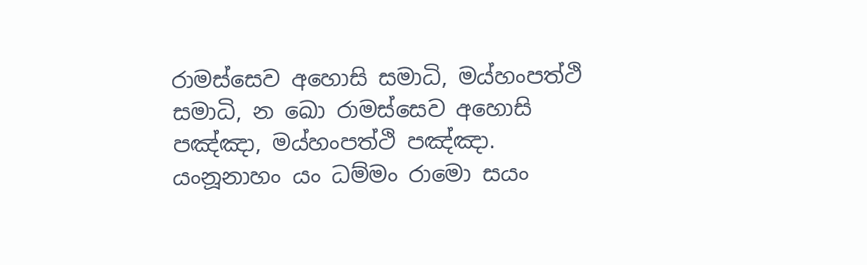රාමස්‌සෙව අහොසි සමාධි, මය්‌හංපත්‌ථි සමාධි, න ඛො රාමස්‌සෙව අහොසි පඤ්‌ඤා, මය්‌හංපත්‌ථි පඤ්‌ඤා. යංනූනාහං යං ධම්‌මං රාමො සයං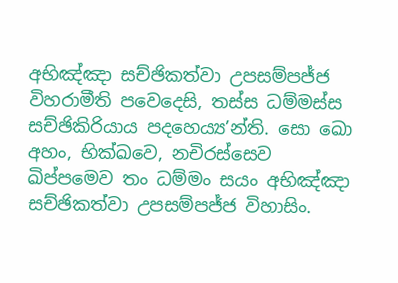අභිඤ්‌ඤා සච්‌ඡිකත්‌වා උපසම්‌පජ්‌ජ විහරාමීති පවෙදෙසි, තස්‌ස ධම්‌මස්‌ස සච්‌ඡිකිරියාය පදහෙය්‍ය’න්‌ති. සො ඛො අහං, භික්‌ඛවෙ, නචිරස්‌සෙව ඛිප්‌පමෙව තං ධම්‌මං සයං අභිඤ්‌ඤා සච්‌ඡිකත්‌වා උපසම්‌පජ්‌ජ විහාසිං.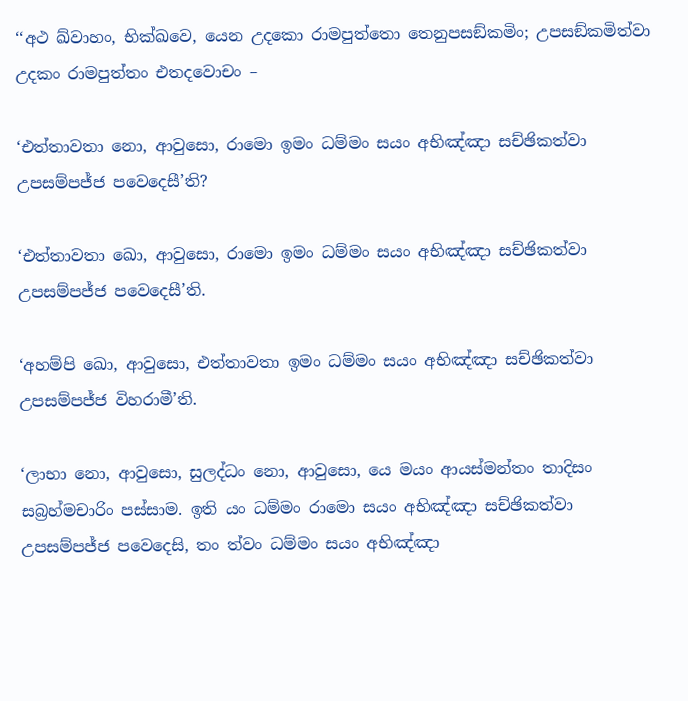‘‘අථ ඛ්‌වාහං, භික්‌ඛවෙ, යෙන උදකො රාමපුත්‌තො තෙනුපසඞ්‌කමිං; උපසඞ්‌කමිත්‌වා උදකං රාමපුත්‌තං එතදවොචං –

‘එත්‌තාවතා නො, ආවුසො, රාමො ඉමං ධම්‌මං සයං අභිඤ්‌ඤා සච්‌ඡිකත්‌වා උපසම්‌පජ්‌ජ පවෙදෙසී’ති?

‘එත්‌තාවතා ඛො, ආවුසො, රාමො ඉමං ධම්‌මං සයං අභිඤ්‌ඤා සච්‌ඡිකත්‌වා උපසම්‌පජ්‌ජ පවෙදෙසී’ති.

‘අහම්‌පි ඛො, ආවුසො, එත්‌තාවතා ඉමං ධම්‌මං සයං අභිඤ්‌ඤා සච්‌ඡිකත්‌වා උපසම්‌පජ්‌ජ විහරාමී’ති.

‘ලාභා නො, ආවුසො, සුලද්‌ධං නො, ආවුසො, යෙ මයං ආයස්‌මන්‌තං තාදිසං සබ්‍රහ්‌මචාරිං පස්‌සාම. ඉති යං ධම්‌මං රාමො සයං අභිඤ්‌ඤා සච්‌ඡිකත්‌වා උපසම්‌පජ්‌ජ පවෙදෙසි, තං ත්‌වං ධම්‌මං සයං අභිඤ්‌ඤා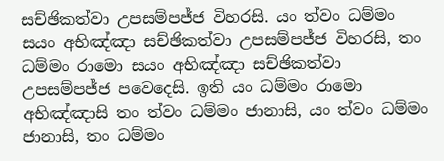සච්‌ඡිකත්‌වා උපසම්‌පජ්‌ජ විහරසි. යං ත්‌වං ධම්‌මං සයං අභිඤ්‌ඤා සච්‌ඡිකත්‌වා උපසම්‌පජ්‌ජ විහරසි, තං ධම්‌මං රාමො සයං අභිඤ්‌ඤා සච්‌ඡිකත්‌වා උපසම්‌පජ්‌ජ පවෙදෙසි. ඉති යං ධම්‌මං රාමො අභිඤ්‌ඤාසි තං ත්‌වං ධම්‌මං ජානාසි, යං ත්‌වං ධම්‌මං ජානාසි, තං ධම්‌මං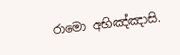රාමො අභිඤ්‌ඤාසි.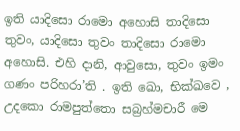ඉති යාදිසො රාමො අහොසි තාදිසො තුවං, යාදිසො තුවං තාදිසො රාමො අහොසි. එහි දානි, ආවුසො, තුවං ඉමං ගණං පරිහරා’ති . ඉති ඛො, භික්‌ඛවෙ , උදකො රාමපුත්‌තො සබ්‍රහ්‌මචාරී මෙ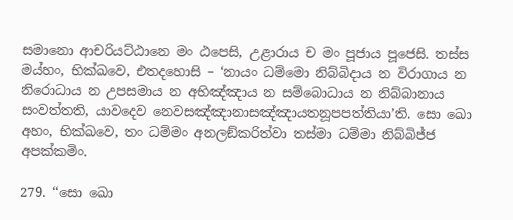සමානො ආචරියට්‌ඨානෙ මං ඨපෙසි, උළාරාය ච මං පූජාය පූජෙසි. තස්‌ස මය්‌හං, භික්‌ඛවෙ, එතදහොසි – ‘නායං ධම්‌මො නිබ්‌බිදාය න විරාගාය න නිරොධාය න උපසමාය න අභිඤ්‌ඤාය න සම්‌බොධාය න නිබ්‌බානාය සංවත්‌තති, යාවදෙව නෙවසඤ්‌ඤානාසඤ්‌ඤායතනූපපත්‌තියා’ති. සො ඛො අහං, භික්‌ඛවෙ, තං ධම්‌මං අනලඞ්‌කරිත්‌වා තස්‌මා ධම්‌මා නිබ්‌බිජ්‌ජ අපක්‌කමිං.

279. ‘‘සො ඛො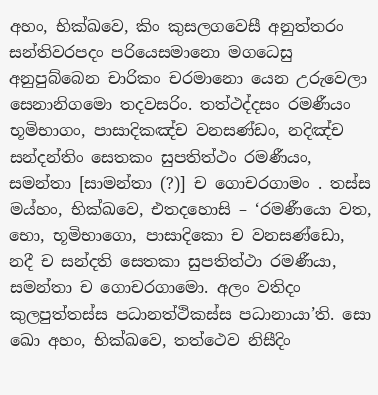අහං, භික්‌ඛවෙ, කිං කුසලගවෙසී අනුත්‌තරං සන්‌තිවරපදං පරියෙසමානො මගධෙසු අනුපුබ්‌බෙන චාරිකං චරමානො යෙන උරුවෙලා සෙනානිගමො තදවසරිං. තත්‌ථද්‌දසං රමණීයං භූමිභාගං, පාසාදිකඤ්‌ච වනසණ්‌ඩං, නදිඤ්‌ච සන්‌දන්‌තිං සෙතකං සුපතිත්‌ථං රමණීයං, සමන්‌තා [සාමන්‌තා (?)] ච ගොචරගාමං . තස්‌ස මය්‌හං, භික්‌ඛවෙ, එතදහොසි – ‘රමණීයො වත, භො, භූමිභාගො, පාසාදිකො ච වනසණ්‌ඩො, නදී ච සන්‌දති සෙතකා සුපතිත්‌ථා රමණීයා, සමන්‌තා ච ගොචරගාමො. අලං වතිදං කුලපුත්‌තස්‌ස පධානත්‌ථිකස්‌ස පධානායා’ති. සො ඛො අහං, භික්‌ඛවෙ, තත්‌ථෙව නිසීදිං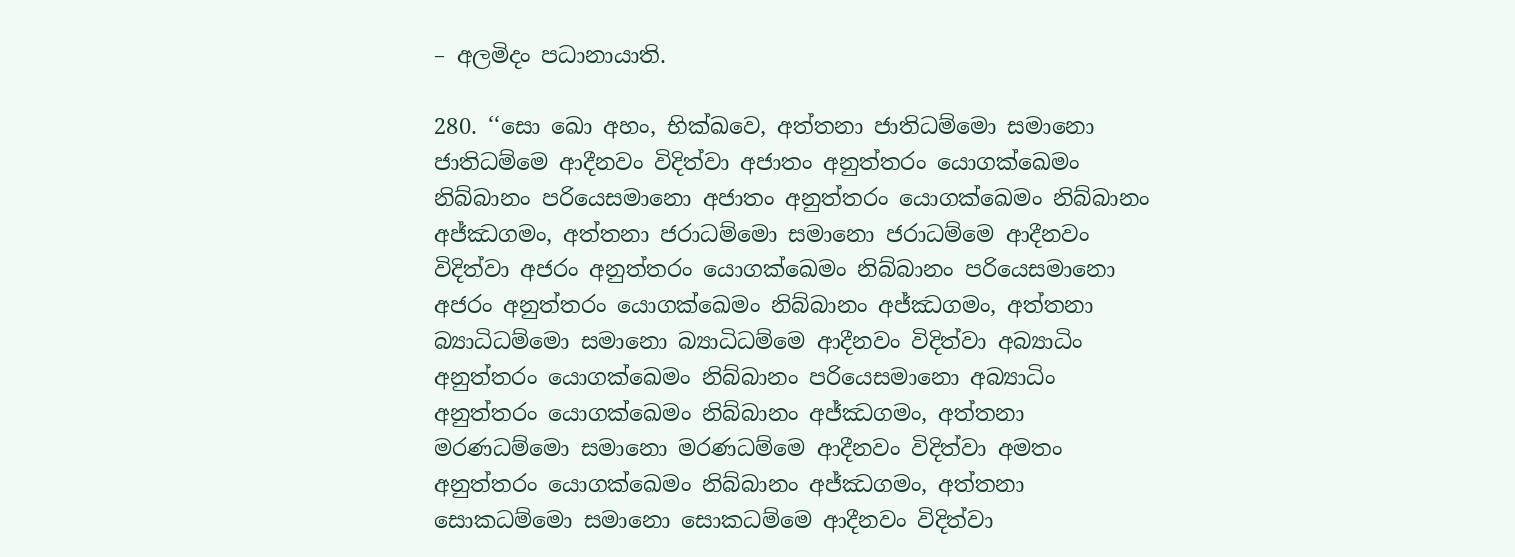– අලමිදං පධානායාති.

280. ‘‘සො ඛො අහං, භික්‌ඛවෙ, අත්‌තනා ජාතිධම්‌මො සමානො ජාතිධම්‌මෙ ආදීනවං විදිත්‌වා අජාතං අනුත්‌තරං යොගක්‌ඛෙමං නිබ්‌බානං පරියෙසමානො අජාතං අනුත්‌තරං යොගක්‌ඛෙමං නිබ්‌බානං අජ්‌ඣගමං, අත්‌තනා ජරාධම්‌මො සමානො ජරාධම්‌මෙ ආදීනවං විදිත්‌වා අජරං අනුත්‌තරං යොගක්‌ඛෙමං නිබ්‌බානං පරියෙසමානො අජරං අනුත්‌තරං යොගක්‌ඛෙමං නිබ්‌බානං අජ්‌ඣගමං, අත්‌තනා බ්‍යාධිධම්‌මො සමානො බ්‍යාධිධම්‌මෙ ආදීනවං විදිත්‌වා අබ්‍යාධිං අනුත්‌තරං යොගක්‌ඛෙමං නිබ්‌බානං පරියෙසමානො අබ්‍යාධිං අනුත්‌තරං යොගක්‌ඛෙමං නිබ්‌බානං අජ්‌ඣගමං, අත්‌තනා මරණධම්‌මො සමානො මරණධම්‌මෙ ආදීනවං විදිත්‌වා අමතං අනුත්‌තරං යොගක්‌ඛෙමං නිබ්‌බානං අජ්‌ඣගමං, අත්‌තනා සොකධම්‌මො සමානො සොකධම්‌මෙ ආදීනවං විදිත්‌වා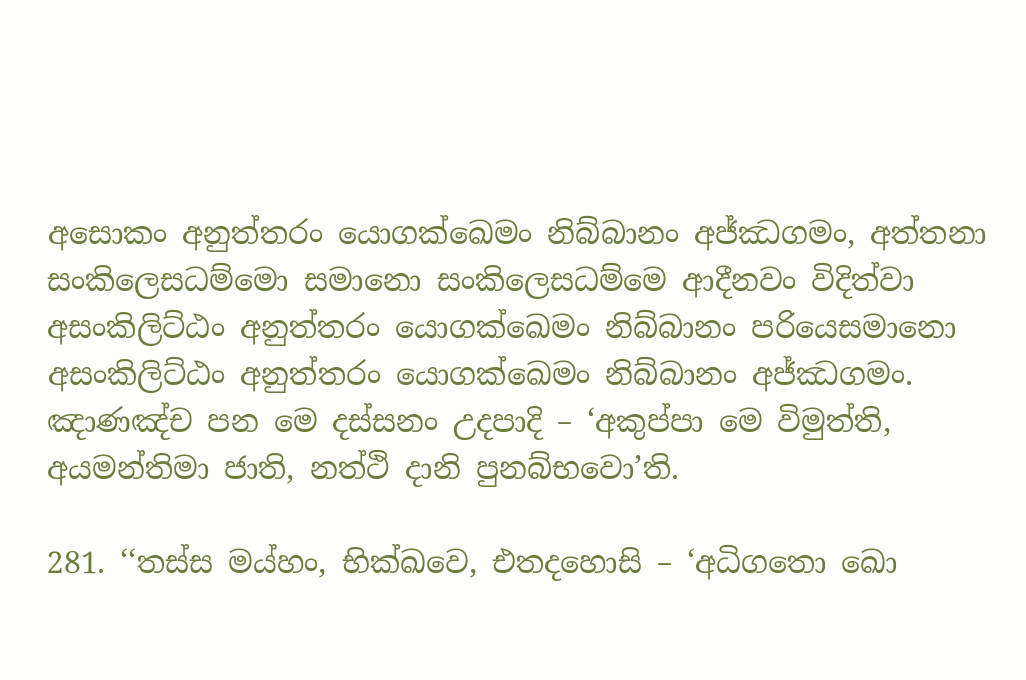අසොකං අනුත්‌තරං යොගක්‌ඛෙමං නිබ්‌බානං අජ්‌ඣගමං, අත්‌තනා සංකිලෙසධම්‌මො සමානො සංකිලෙසධම්‌මෙ ආදීනවං විදිත්‌වා අසංකිලිට්‌ඨං අනුත්‌තරං යොගක්‌ඛෙමං නිබ්‌බානං පරියෙසමානො අසංකිලිට්‌ඨං අනුත්‌තරං යොගක්‌ඛෙමං නිබ්‌බානං අජ්‌ඣගමං. ඤාණඤ්‌ච පන මෙ දස්‌සනං උදපාදි – ‘අකුප්‌පා මෙ විමුත්‌ති, අයමන්‌තිමා ජාති, නත්‌ථි දානි පුනබ්‌භවො’ති.

281. ‘‘තස්‌ස මය්‌හං, භික්‌ඛවෙ, එතදහොසි – ‘අධිගතො ඛො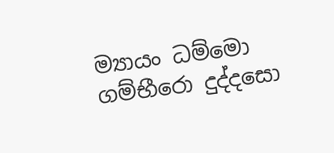ම්‍යායං ධම්‌මො ගම්‌භීරො දුද්‌දසො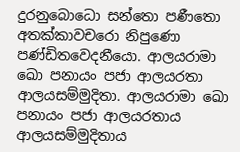දුරනුබොධො සන්‌තො පණීතො අතක්‌කාවචරො නිපුණො පණ්‌ඩිතවෙදනීයො. ආලයරාමා ඛො පනායං පජා ආලයරතා ආලයසම්‌මුදිතා. ආලයරාමා ඛො පනායං පජා ආලයරතාය ආලයසම්‌මුදිතාය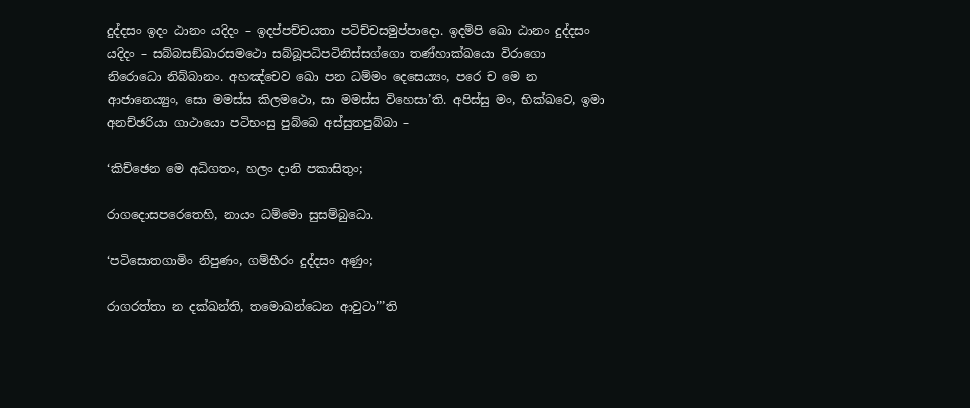දුද්‌දසං ඉදං ඨානං යදිදං – ඉදප්‌පච්‌චයතා පටිච්‌චසමුප්‌පාදො. ඉදම්‌පි ඛො ඨානං දුද්‌දසං යදිදං – සබ්‌බසඞ්‌ඛාරසමථො සබ්‌බූපධිපටිනිස්‌සග්‌ගො තණ්‌හාක්‌ඛයො විරාගො නිරොධො නිබ්‌බානං. අහඤ්‌චෙව ඛො පන ධම්‌මං දෙසෙය්‍යං, පරෙ ච මෙ න ආජානෙය්‍යුං, සො මමස්‌ස කිලමථො, සා මමස්‌ස විහෙසා’ති. අපිස්‌සු මං, භික්‌ඛවෙ, ඉමා අනච්‌ඡරියා ගාථායො පටිභංසු පුබ්‌බෙ අස්‌සුතපුබ්‌බා –

‘කිච්‌ඡෙන මෙ අධිගතං, හලං දානි පකාසිතුං;

රාගදොසපරෙතෙහි, නායං ධම්‌මො සුසම්‌බුධො.

‘පටිසොතගාමිං නිපුණං, ගම්‌භීරං දුද්‌දසං අණුං;

රාගරත්‌තා න දක්‌ඛන්‌ති, තමොඛන්‌ධෙන ආවුටා’’’ති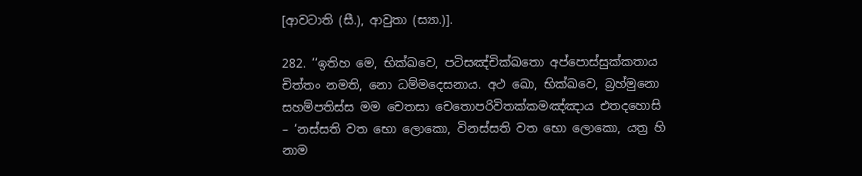[ආවටාති (සී.), ආවුතා (ස්‍යා.)].

282. ‘‘ඉතිහ මෙ, භික්‌ඛවෙ, පටිසඤ්‌චික්‌ඛතො අප්‌පොස්‌සුක්‌කතාය චිත්‌තං නමති, නො ධම්‌මදෙසනාය. අථ ඛො, භික්‌ඛවෙ, බ්‍රහ්‌මුනො සහම්‌පතිස්‌ස මම චෙතසා චෙතොපරිවිතක්‌කමඤ්‌ඤාය එතදහොසි – ‘නස්‌සති වත භො ලොකො, විනස්‌සති වත භො ලොකො, යත්‍ර හි නාම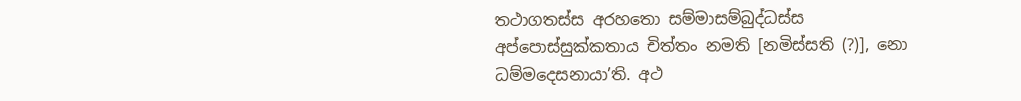තථාගතස්‌ස අරහතො සම්‌මාසම්‌බුද්‌ධස්‌ස අප්‌පොස්‌සුක්‌කතාය චිත්‌තං නමති [නමිස්‌සති (?)], නො ධම්‌මදෙසනායා’ති. අථ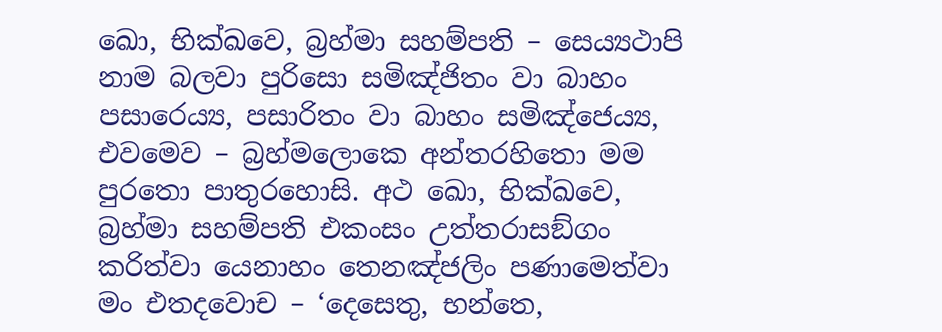ඛො, භික්‌ඛවෙ, බ්‍රහ්‌මා සහම්‌පති – සෙය්‍යථාපි නාම බලවා පුරිසො සමිඤ්‌ජිතං වා බාහං පසාරෙය්‍ය, පසාරිතං වා බාහං සමිඤ්‌ජෙය්‍ය, එවමෙව – බ්‍රහ්‌මලොකෙ අන්‌තරහිතො මම පුරතො පාතුරහොසි. අථ ඛො, භික්‌ඛවෙ, බ්‍රහ්‌මා සහම්‌පති එකංසං උත්‌තරාසඞ්‌ගං කරිත්‌වා යෙනාහං තෙනඤ්‌ජලිං පණාමෙත්‌වා මං එතදවොච – ‘දෙසෙතු, භන්‌තෙ,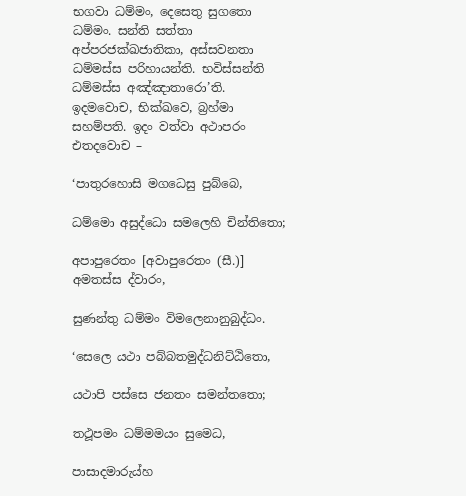භගවා ධම්‌මං, දෙසෙතු සුගතො ධම්‌මං. සන්‌ති සත්‌තා අප්‌පරජක්‌ඛජාතිකා, අස්‌සවනතා ධම්‌මස්‌ස පරිහායන්‌ති. භවිස්‌සන්‌ති ධම්‌මස්‌ස අඤ්‌ඤාතාරො’ති. ඉදමවොච, භික්‌ඛවෙ, බ්‍රහ්‌මා සහම්‌පති. ඉදං වත්‌වා අථාපරං එතදවොච –

‘පාතුරහොසි මගධෙසු පුබ්‌බෙ,

ධම්‌මො අසුද්‌ධො සමලෙහි චින්‌තිතො;

අපාපුරෙතං [අවාපුරෙතං (සී.)] අමතස්‌ස ද්‌වාරං,

සුණන්‌තු ධම්‌මං විමලෙනානුබුද්‌ධං.

‘සෙලෙ යථා පබ්‌බතමුද්‌ධනිට්‌ඨිතො,

යථාපි පස්‌සෙ ජනතං සමන්‌තතො;

තථූපමං ධම්‌මමයං සුමෙධ,

පාසාදමාරුය්‌හ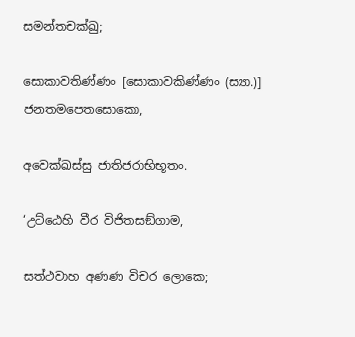සමන්‌තචක්‌ඛු;

සොකාවතිණ්‌ණං [සොකාවකිණ්‌ණං (ස්‍යා.)] ජනතමපෙතසොකො,

අවෙක්‌ඛස්‌සු ජාතිජරාභිභූතං.

‘උට්‌ඨෙහි වීර විජිතසඞ්‌ගාම,

සත්‌ථවාහ අණණ විචර ලොකෙ;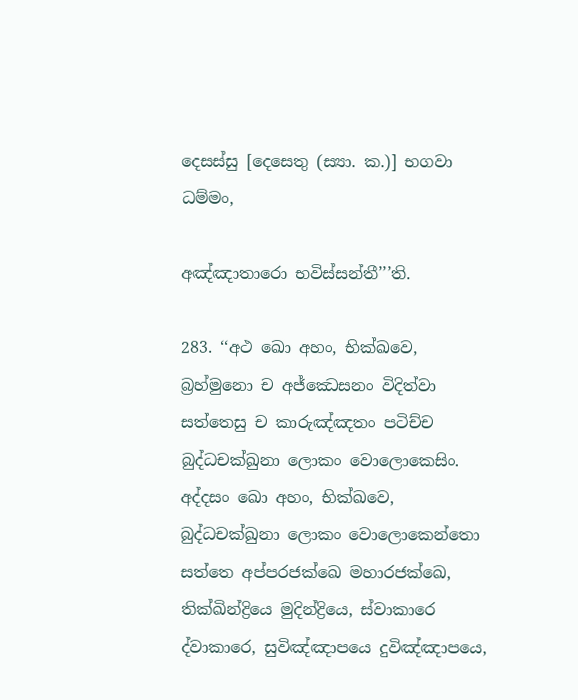දෙසස්‌සු [දෙසෙතු (ස්‍යා. ක.)] භගවා ධම්‌මං,

අඤ්‌ඤාතාරො භවිස්‌සන්‌තී’’’ති.

283. ‘‘අථ ඛො අහං, භික්‌ඛවෙ, බ්‍රහ්‌මුනො ච අජ්‌ඣෙසනං විදිත්‌වා සත්‌තෙසු ච කාරුඤ්‌ඤතං පටිච්‌ච බුද්‌ධචක්‌ඛුනා ලොකං වොලොකෙසිං. අද්‌දසං ඛො අහං, භික්‌ඛවෙ, බුද්‌ධචක්‌ඛුනා ලොකං වොලොකෙන්‌තො සත්‌තෙ අප්‌පරජක්‌ඛෙ මහාරජක්‌ඛෙ, තික්‌ඛින්‌ද්‍රියෙ මුදින්‌ද්‍රියෙ, ස්‌වාකාරෙ ද්‌වාකාරෙ, සුවිඤ්‌ඤාපයෙ දුවිඤ්‌ඤාපයෙ,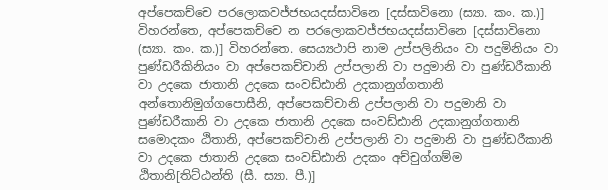අප්‌පෙකච්‌චෙ පරලොකවජ්‌ජභයදස්‌සාවිනෙ [දස්‌සාවිනො (ස්‍යා. කං. ක.)] විහරන්‌තෙ, අප්‌පෙකච්‌චෙ න පරලොකවජ්‌ජභයදස්‌සාවිනෙ [දස්‌සාවිනො (ස්‍යා. කං. ක.)] විහරන්‌තෙ. සෙය්‍යථාපි නාම උප්‌පලිනියං වා පදුමිනියං වා පුණ්‌ඩරීකිනියං වා අප්‌පෙකච්‌චානි උප්‌පලානි වා පදුමානි වා පුණ්‌ඩරීකානි වා උදකෙ ජාතානි උදකෙ සංවඩ්‌ඪානි උදකානුග්‌ගතානි අන්‌තොනිමුග්‌ගපොසීනි, අප්‌පෙකච්‌චානි උප්‌පලානි වා පදුමානි වා පුණ්‌ඩරීකානි වා උදකෙ ජාතානි උදකෙ සංවඩ්‌ඪානි උදකානුග්‌ගතානි සමොදකං ඨිතානි, අප්‌පෙකච්‌චානි උප්‌පලානි වා පදුමානි වා පුණ්‌ඩරීකානි වා උදකෙ ජාතානි උදකෙ සංවඩ්‌ඪානි උදකං අච්‌චුග්‌ගම්‌ම ඨිතානි[තිට්‌ඨන්‌ති (සී. ස්‍යා. පී.)]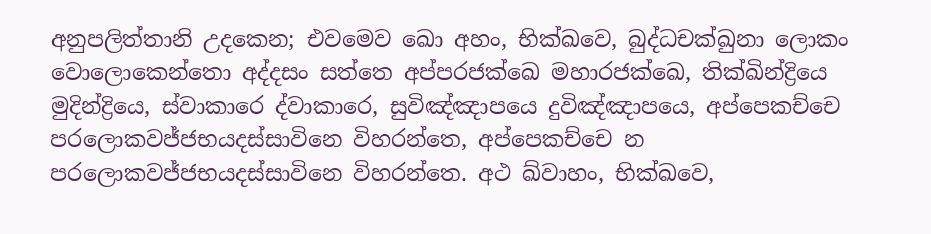අනුපලිත්‌තානි උදකෙන; එවමෙව ඛො අහං, භික්‌ඛවෙ, බුද්‌ධචක්‌ඛුනා ලොකං වොලොකෙන්‌තො අද්‌දසං සත්‌තෙ අප්‌පරජක්‌ඛෙ මහාරජක්‌ඛෙ, තික්‌ඛින්‌ද්‍රියෙ මුදින්‌ද්‍රියෙ, ස්‌වාකාරෙ ද්‌වාකාරෙ, සුවිඤ්‌ඤාපයෙ දුවිඤ්‌ඤාපයෙ, අප්‌පෙකච්‌චෙ පරලොකවජ්‌ජභයදස්‌සාවිනෙ විහරන්‌තෙ, අප්‌පෙකච්‌චෙ න පරලොකවජ්‌ජභයදස්‌සාවිනෙ විහරන්‌තෙ. අථ ඛ්‌වාහං, භික්‌ඛවෙ,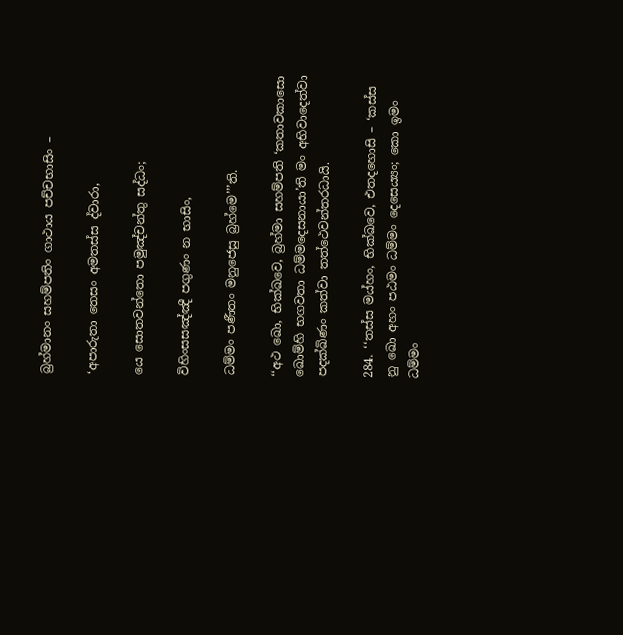බ්‍රහ්‌මානං සහම්‌පතිං ගාථාය පච්‌චභාසිං –

‘අපාරුතා තෙසං අමතස්‌ස ද්‌වාරා,

යෙ සොතවන්‌තො පමුඤ්‌චන්‌තු සද්‌ධං;

විහිංසසඤ්‌ඤී පගුණං න භාසිං,

ධම්‌මං පණීතං මනුජෙසු බ්‍රහ්‌මෙ’’’ති.

‘‘අථ ඛො, භික්‌ඛවෙ, බ්‍රහ්‌මා සහම්‌පති ‘කතාවකාසො ඛොම්‌හි භගවතා ධම්‌මදෙසනායා’ති මං අභිවාදෙත්‌වා පදක්‌ඛිණං කත්‌වා තත්‌ථෙවන්‌තරධායි.

284. ‘‘තස්‌ස මය්‌හං, භික්‌ඛවෙ, එතදහොසි – ‘කස්‌ස නු ඛො අහං පඨමං ධම්‌මං දෙසෙය්‍යං; කො ඉමං ධම්‌මං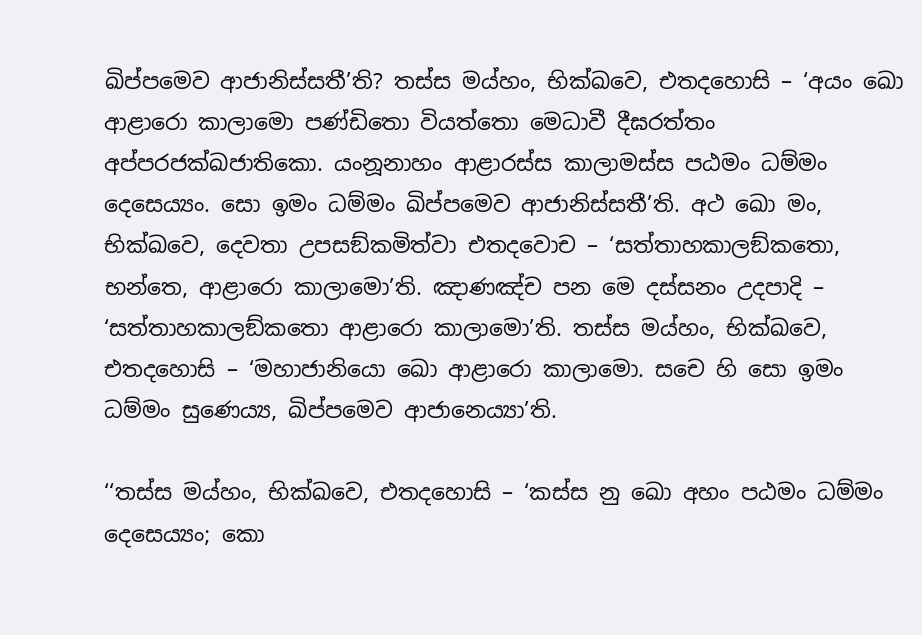ඛිප්‌පමෙව ආජානිස්‌සතී’ති? තස්‌ස මය්‌හං, භික්‌ඛවෙ, එතදහොසි – ‘අයං ඛො ආළාරො කාලාමො පණ්‌ඩිතො වියත්‌තො මෙධාවී දීඝරත්‌තං අප්‌පරජක්‌ඛජාතිකො. යංනූනාහං ආළාරස්‌ස කාලාමස්‌ස පඨමං ධම්‌මං දෙසෙය්‍යං. සො ඉමං ධම්‌මං ඛිප්‌පමෙව ආජානිස්‌සතී’ති. අථ ඛො මං, භික්‌ඛවෙ, දෙවතා උපසඞ්‌කමිත්‌වා එතදවොච – ‘සත්‌තාහකාලඞ්‌කතො, භන්‌තෙ, ආළාරො කාලාමො’ති. ඤාණඤ්‌ච පන මෙ දස්‌සනං උදපාදි – ‘සත්‌තාහකාලඞ්‌කතො ආළාරො කාලාමො’ති. තස්‌ස මය්‌හං, භික්‌ඛවෙ, එතදහොසි – ‘මහාජානියො ඛො ආළාරො කාලාමො. සචෙ හි සො ඉමං ධම්‌මං සුණෙය්‍ය, ඛිප්‌පමෙව ආජානෙය්‍යා’ති.

‘‘තස්‌ස මය්‌හං, භික්‌ඛවෙ, එතදහොසි – ‘කස්‌ස නු ඛො අහං පඨමං ධම්‌මං දෙසෙය්‍යං; කො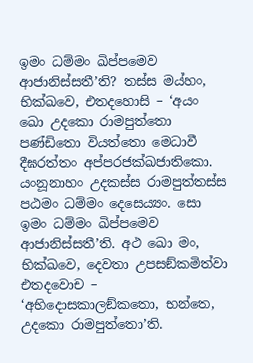ඉමං ධම්‌මං ඛිප්‌පමෙව ආජානිස්‌සතී’ති? තස්‌ස මය්‌හං, භික්‌ඛවෙ, එතදහොසි – ‘අයං ඛො උදකො රාමපුත්‌තො පණ්‌ඩිතො වියත්‌තො මෙධාවී දීඝරත්‌තං අප්‌පරජක්‌ඛජාතිකො. යංනූනාහං උදකස්‌ස රාමපුත්‌තස්‌ස පඨමං ධම්‌මං දෙසෙය්‍යං. සො ඉමං ධම්‌මං ඛිප්‌පමෙව ආජානිස්‌සතී’ති. අථ ඛො මං, භික්‌ඛවෙ, දෙවතා උපසඞ්‌කමිත්‌වා එතදවොච – ‘අභිදොසකාලඞ්‌කතො, භන්‌තෙ, උදකො රාමපුත්‌තො’ති.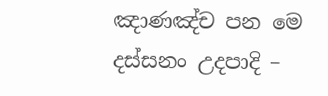ඤාණඤ්‌ච පන මෙ දස්‌සනං උදපාදි –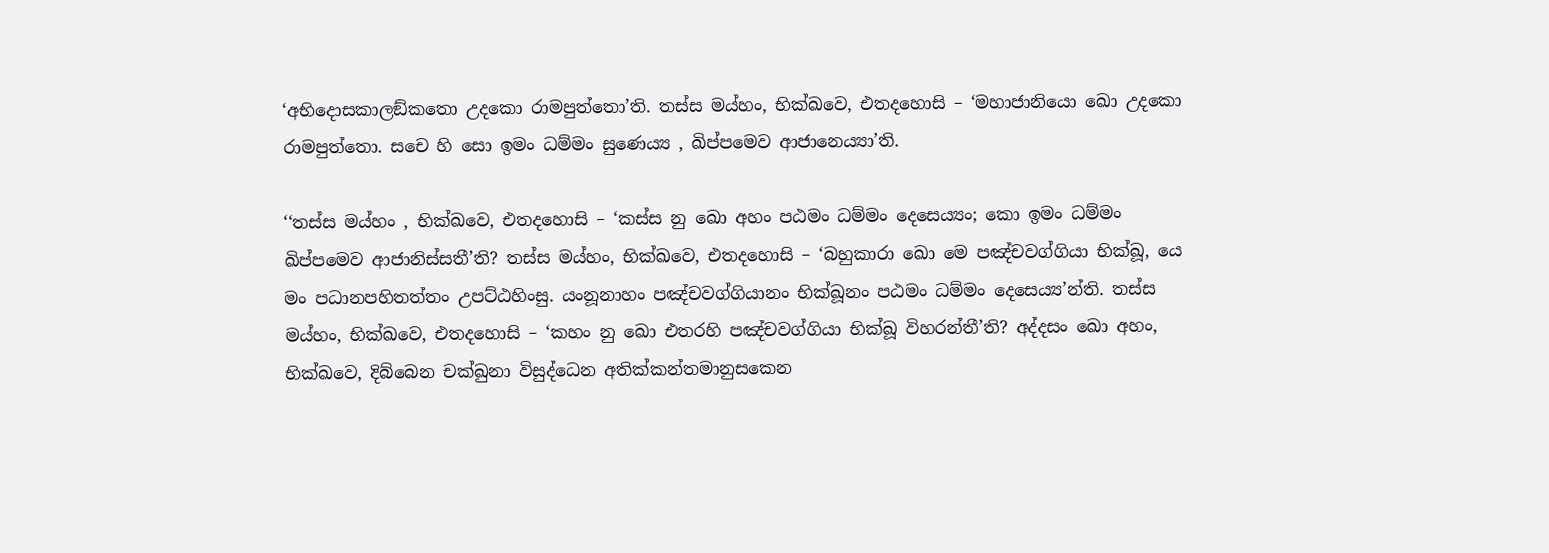‘අභිදොසකාලඞ්‌කතො උදකො රාමපුත්‌තො’ති. තස්‌ස මය්‌හං, භික්‌ඛවෙ, එතදහොසි – ‘මහාජානියො ඛො උදකො රාමපුත්‌තො. සචෙ හි සො ඉමං ධම්‌මං සුණෙය්‍ය , ඛිප්‌පමෙව ආජානෙය්‍යා’ති.

‘‘තස්‌ස මය්‌හං , භික්‌ඛවෙ, එතදහොසි – ‘කස්‌ස නු ඛො අහං පඨමං ධම්‌මං දෙසෙය්‍යං; කො ඉමං ධම්‌මං ඛිප්‌පමෙව ආජානිස්‌සතී’ති? තස්‌ස මය්‌හං, භික්‌ඛවෙ, එතදහොසි – ‘බහුකාරා ඛො මෙ පඤ්‌චවග්‌ගියා භික්‌ඛූ, යෙ මං පධානපහිතත්‌තං උපට්‌ඨහිංසු. යංනූනාහං පඤ්‌චවග්‌ගියානං භික්‌ඛූනං පඨමං ධම්‌මං දෙසෙය්‍ය’න්‌ති. තස්‌ස මය්‌හං, භික්‌ඛවෙ, එතදහොසි – ‘කහං නු ඛො එතරහි පඤ්‌චවග්‌ගියා භික්‌ඛූ විහරන්‌තී’ති? අද්‌දසං ඛො අහං, භික්‌ඛවෙ, දිබ්‌බෙන චක්‌ඛුනා විසුද්‌ධෙන අතික්‌කන්‌තමානුසකෙන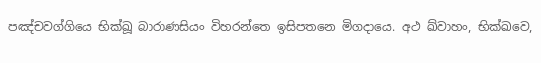පඤ්‌චවග්‌ගියෙ භික්‌ඛූ බාරාණසියං විහරන්‌තෙ ඉසිපතනෙ මිගදායෙ. අථ ඛ්‌වාහං, භික්‌ඛවෙ,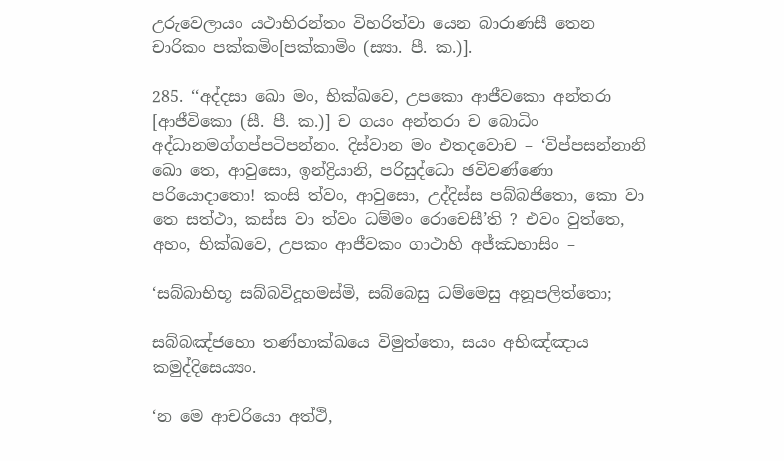උරුවෙලායං යථාභිරන්‌තං විහරිත්‌වා යෙන බාරාණසී තෙන චාරිකං පක්‌කමිං[පක්‌කාමිං (ස්‍යා. පී. ක.)].

285. ‘‘අද්‌දසා ඛො මං, භික්‌ඛවෙ, උපකො ආජීවකො අන්‌තරා [ආජීවිකො (සී. පී. ක.)] ච ගයං අන්‌තරා ච බොධිං අද්‌ධානමග්‌ගප්‌පටිපන්‌නං. දිස්‌වාන මං එතදවොච – ‘විප්‌පසන්‌නානි ඛො තෙ, ආවුසො, ඉන්‌ද්‍රියානි, පරිසුද්‌ධො ඡවිවණ්‌ණො පරියොදාතො! කංසි ත්‌වං, ආවුසො, උද්‌දිස්‌ස පබ්‌බජිතො, කො වා තෙ සත්‌ථා, කස්‌ස වා ත්‌වං ධම්‌මං රොචෙසී’ති ? එවං වුත්‌තෙ, අහං, භික්‌ඛවෙ, උපකං ආජීවකං ගාථාහි අජ්‌ඣභාසිං –

‘සබ්‌බාභිභූ සබ්‌බවිදූහමස්‌මි, සබ්‌බෙසු ධම්‌මෙසු අනූපලිත්‌තො;

සබ්‌බඤ්‌ජහො තණ්‌හාක්‌ඛයෙ විමුත්‌තො, සයං අභිඤ්‌ඤාය කමුද්‌දිසෙය්‍යං.

‘න මෙ ආචරියො අත්‌ථි,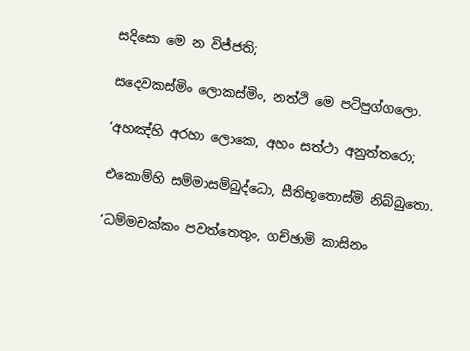සදිසො මෙ න විජ්‌ජති;

සදෙවකස්‌මිං ලොකස්‌මිං, නත්‌ථි මෙ පටිපුග්‌ගලො.

‘අහඤ්‌හි අරහා ලොකෙ, අහං සත්‌ථා අනුත්‌තරො;

එකොම්‌හි සම්‌මාසම්‌බුද්‌ධො, සීතිභූතොස්‌මි නිබ්‌බුතො.

‘ධම්‌මචක්‌කං පවත්‌තෙතුං, ගච්‌ඡාමි කාසිනං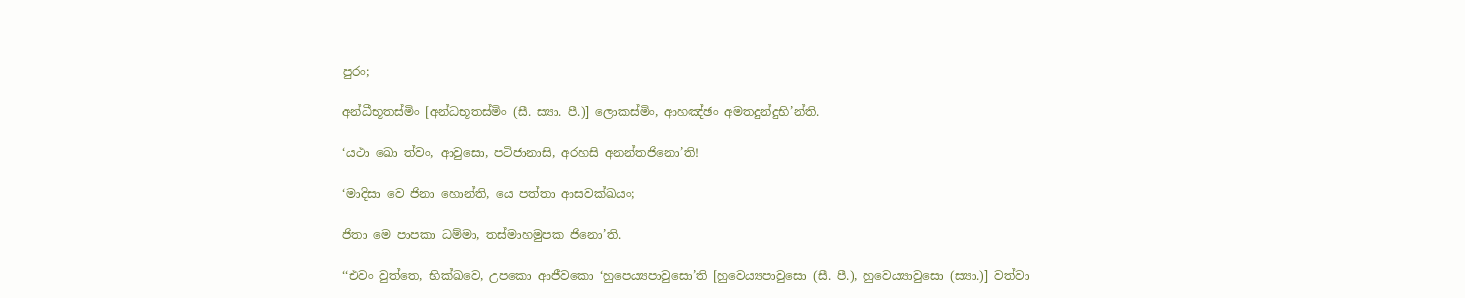පුරං;

අන්‌ධීභූතස්‌මිං [අන්‌ධභූතස්‌මිං (සී. ස්‍යා. පී.)] ලොකස්‌මිං, ආහඤ්‌ඡං අමතදුන්‌දුභි’න්‌ති.

‘යථා ඛො ත්‌වං, ආවුසො, පටිජානාසි, අරහසි අනන්‌තජිනො’ති!

‘මාදිසා වෙ ජිනා හොන්‌ති, යෙ පත්‌තා ආසවක්‌ඛයං;

ජිතා මෙ පාපකා ධම්‌මා, තස්‌මාහමුපක ජිනො’ති.

‘‘එවං වුත්‌තෙ, භික්‌ඛවෙ, උපකො ආජීවකො ‘හුපෙය්‍යපාවුසො’ති [හුවෙය්‍යපාවුසො (සී. පී.), හුවෙය්‍යාවුසො (ස්‍යා.)] වත්‌වා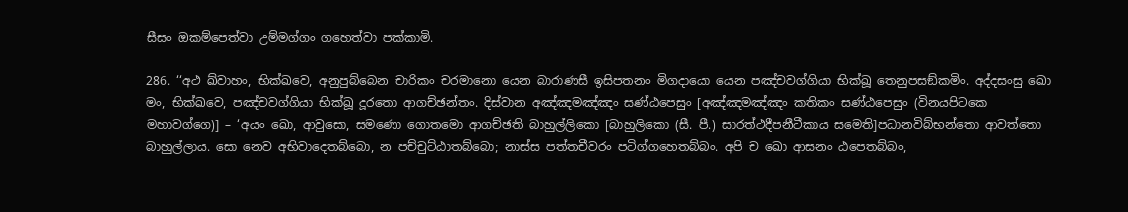සීසං ඔකම්‌පෙත්‌වා උම්‌මග්‌ගං ගහෙත්‌වා පක්‌කාමි.

286. ‘‘අථ ඛ්‌වාහං, භික්‌ඛවෙ, අනුපුබ්‌බෙන චාරිකං චරමානො යෙන බාරාණසී ඉසිපතනං මිගදායො යෙන පඤ්‌චවග්‌ගියා භික්‌ඛූ තෙනුපසඞ්‌කමිං. අද්‌දසංසු ඛො මං, භික්‌ඛවෙ, පඤ්‌චවග්‌ගියා භික්‌ඛූ දූරතො ආගච්‌ඡන්‌තං. දිස්‌වාන අඤ්‌ඤමඤ්‌ඤං සණ්‌ඨපෙසුං [අඤ්‌ඤමඤ්‌ඤං කතිකං සණ්‌ඨපෙසුං (විනයපිටකෙ මහාවග්‌ගෙ)] – ‘අයං ඛො, ආවුසො, සමණො ගොතමො ආගච්‌ඡති බාහුල්‌ලිකො [බාහුලිකො (සී. පී.) සාරත්‌ථදීපනීටීකාය සමෙති]පධානවිබ්‌භන්‌තො ආවත්‌තො බාහුල්‌ලාය. සො නෙව අභිවාදෙතබ්‌බො, න පච්‌චුට්‌ඨාතබ්‌බො; නාස්‌ස පත්‌තචීවරං පටිග්‌ගහෙතබ්‌බං. අපි ච ඛො ආසනං ඨපෙතබ්‌බං,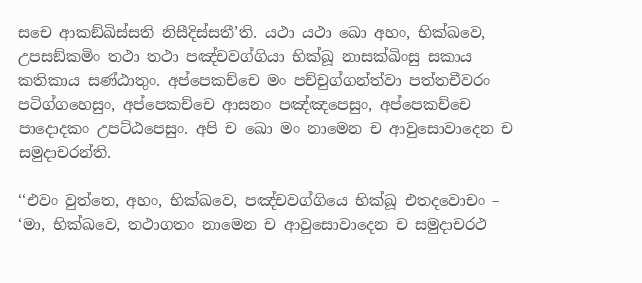සචෙ ආකඞ්‌ඛිස්‌සති නිසීදිස්‌සතී’ති. යථා යථා ඛො අහං, භික්‌ඛවෙ, උපසඞ්‌කමිං තථා තථා පඤ්‌චවග්‌ගියා භික්‌ඛූ නාසක්‌ඛිංසු සකාය කතිකාය සණ්‌ඨාතුං. අප්‌පෙකච්‌චෙ මං පච්‌චුග්‌ගන්‌ත්‌වා පත්‌තචීවරං පටිග්‌ගහෙසුං, අප්‌පෙකච්‌චෙ ආසනං පඤ්‌ඤපෙසුං, අප්‌පෙකච්‌චෙ පාදොදකං උපට්‌ඨපෙසුං. අපි ච ඛො මං නාමෙන ච ආවුසොවාදෙන ච සමුදාචරන්‌ති.

‘‘එවං වුත්‌තෙ, අහං, භික්‌ඛවෙ, පඤ්‌චවග්‌ගියෙ භික්‌ඛූ එතදවොචං – ‘මා, භික්‌ඛවෙ, තථාගතං නාමෙන ච ආවුසොවාදෙන ච සමුදාචරථ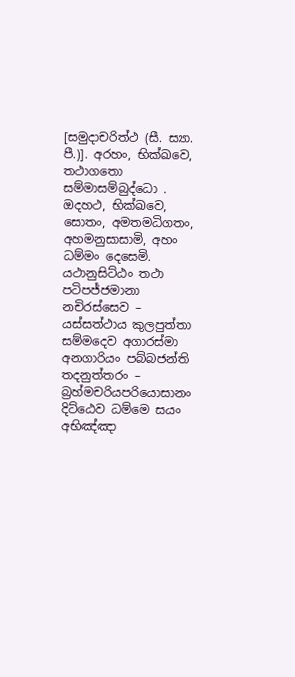[සමුදාචරිත්‌ථ (සී. ස්‍යා. පී.)]. අරහං, භික්‌ඛවෙ, තථාගතො සම්‌මාසම්‌බුද්‌ධො . ඔදහථ, භික්‌ඛවෙ, සොතං, අමතමධිගතං, අහමනුසාසාමි, අහං ධම්‌මං දෙසෙමි. යථානුසිට්‌ඨං තථා පටිපජ්‌ජමානා නචිරස්‌සෙව – යස්‌සත්‌ථාය කුලපුත්‌තා සම්‌මදෙව අගාරස්‌මා අනගාරියං පබ්‌බජන්‌ති තදනුත්‌තරං – බ්‍රහ්‌මචරියපරියොසානං දිට්‌ඨෙව ධම්‌මෙ සයං අභිඤ්‌ඤා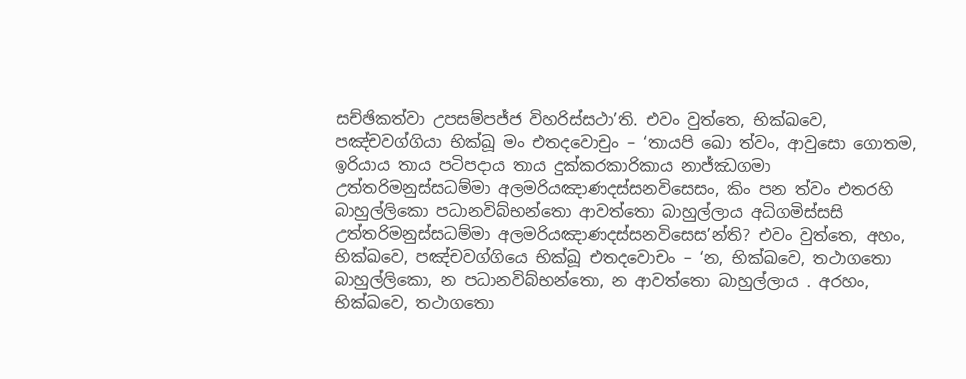සච්‌ඡිකත්‌වා උපසම්‌පජ්‌ජ විහරිස්‌සථා’ති. එවං වුත්‌තෙ, භික්‌ඛවෙ, පඤ්‌චවග්‌ගියා භික්‌ඛූ මං එතදවොචුං – ‘තායපි ඛො ත්‌වං, ආවුසො ගොතම, ඉරියාය තාය පටිපදාය තාය දුක්‌කරකාරිකාය නාජ්‌ඣගමා උත්‌තරිමනුස්‌සධම්‌මා අලමරියඤාණදස්‌සනවිසෙසං, කිං පන ත්‌වං එතරහි බාහුල්‌ලිකො පධානවිබ්‌භන්‌තො ආවත්‌තො බාහුල්‌ලාය අධිගමිස්‌සසි උත්‌තරිමනුස්‌සධම්‌මා අලමරියඤාණදස්‌සනවිසෙස’න්‌ති? එවං වුත්‌තෙ, අහං, භික්‌ඛවෙ, පඤ්‌චවග්‌ගියෙ භික්‌ඛූ එතදවොචං – ‘න, භික්‌ඛවෙ, තථාගතො බාහුල්‌ලිකො, න පධානවිබ්‌භන්‌තො, න ආවත්‌තො බාහුල්‌ලාය . අරහං, භික්‌ඛවෙ, තථාගතො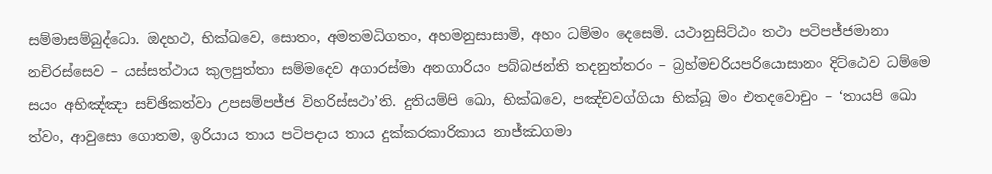සම්‌මාසම්‌බුද්‌ධො. ඔදහථ, භික්‌ඛවෙ, සොතං, අමතමධිගතං, අහමනුසාසාමි, අහං ධම්‌මං දෙසෙමි. යථානුසිට්‌ඨං තථා පටිපජ්‌ජමානා නචිරස්‌සෙව – යස්‌සත්‌ථාය කුලපුත්‌තා සම්‌මදෙව අගාරස්‌මා අනගාරියං පබ්‌බජන්‌ති තදනුත්‌තරං – බ්‍රහ්‌මචරියපරියොසානං දිට්‌ඨෙව ධම්‌මෙ සයං අභිඤ්‌ඤා සච්‌ඡිකත්‌වා උපසම්‌පජ්‌ජ විහරිස්‌සථා’ති. දුතියම්‌පි ඛො, භික්‌ඛවෙ, පඤ්‌චවග්‌ගියා භික්‌ඛූ මං එතදවොචුං – ‘තායපි ඛො ත්‌වං, ආවුසො ගොතම, ඉරියාය තාය පටිපදාය තාය දුක්‌කරකාරිකාය නාජ්‌ඣගමා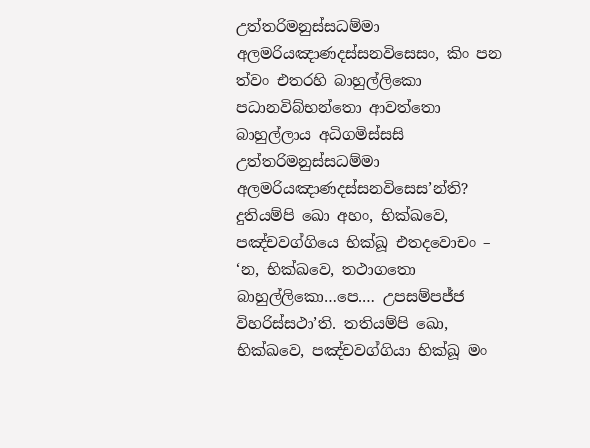උත්‌තරිමනුස්‌සධම්‌මා අලමරියඤාණදස්‌සනවිසෙසං, කිං පන ත්‌වං එතරහි බාහුල්‌ලිකො පධානවිබ්‌භන්‌තො ආවත්‌තො බාහුල්‌ලාය අධිගමිස්‌සසි උත්‌තරිමනුස්‌සධම්‌මා අලමරියඤාණදස්‌සනවිසෙස’න්‌ති? දුතියම්‌පි ඛො අහං, භික්‌ඛවෙ, පඤ්‌චවග්‌ගියෙ භික්‌ඛූ එතදවොචං – ‘න, භික්‌ඛවෙ, තථාගතො බාහුල්‌ලිකො…පෙ.… උපසම්‌පජ්‌ජ විහරිස්‌සථා’ති. තතියම්‌පි ඛො, භික්‌ඛවෙ, පඤ්‌චවග්‌ගියා භික්‌ඛූ මං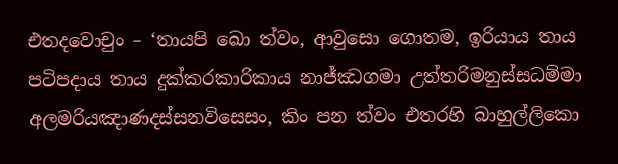එතදවොචුං – ‘තායපි ඛො ත්‌වං, ආවුසො ගොතම, ඉරියාය තාය පටිපදාය තාය දුක්‌කරකාරිකාය නාජ්‌ඣගමා උත්‌තරිමනුස්‌සධම්‌මා අලමරියඤාණදස්‌සනවිසෙසං, කිං පන ත්‌වං එතරහි බාහුල්‌ලිකො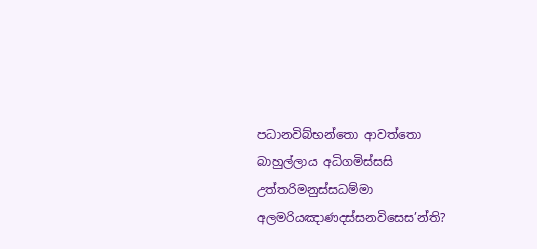පධානවිබ්‌භන්‌තො ආවත්‌තො බාහුල්‌ලාය අධිගමිස්‌සසි උත්‌තරිමනුස්‌සධම්‌මා අලමරියඤාණදස්‌සනවිසෙස’න්‌ති?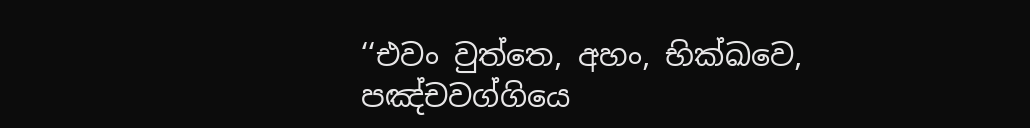‘‘එවං වුත්‌තෙ, අහං, භික්‌ඛවෙ, පඤ්‌චවග්‌ගියෙ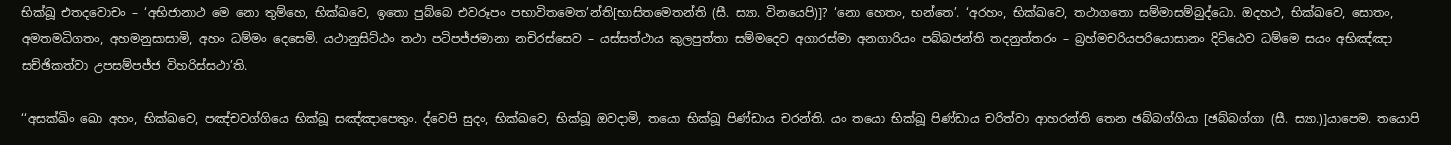භික්‌ඛූ එතදවොචං – ‘අභිජානාථ මෙ නො තුම්‌හෙ, භික්‌ඛවෙ, ඉතො පුබ්‌බෙ එවරූපං පභාවිතමෙත’න්‌ති[භාසිතමෙතන්‌ති (සී. ස්‍යා. විනයෙපි)]? ‘නො හෙතං, භන්‌තෙ’. ‘අරහං, භික්‌ඛවෙ, තථාගතො සම්‌මාසම්‌බුද්‌ධො. ඔදහථ, භික්‌ඛවෙ, සොතං, අමතමධිගතං, අහමනුසාසාමි, අහං ධම්‌මං දෙසෙමි. යථානුසිට්‌ඨං තථා පටිපජ්‌ජමානා නචිරස්‌සෙව – යස්‌සත්‌ථාය කුලපුත්‌තා සම්‌මදෙව අගාරස්‌මා අනගාරියං පබ්‌බජන්‌ති තදනුත්‌තරං – බ්‍රහ්‌මචරියපරියොසානං දිට්‌ඨෙව ධම්‌මෙ සයං අභිඤ්‌ඤා සච්‌ඡිකත්‌වා උපසම්‌පජ්‌ජ විහරිස්‌සථා’ති.

‘‘අසක්‌ඛිං ඛො අහං, භික්‌ඛවෙ, පඤ්‌චවග්‌ගියෙ භික්‌ඛූ සඤ්‌ඤාපෙතුං. ද්‌වෙපි සුදං, භික්‌ඛවෙ, භික්‌ඛූ ඔවදාමි, තයො භික්‌ඛූ පිණ්‌ඩාය චරන්‌ති. යං තයො භික්‌ඛූ පිණ්‌ඩාය චරිත්‌වා ආහරන්‌ති තෙන ඡබ්‌බග්‌ගියා [ඡබ්‌බග්‌ගා (සී. ස්‍යා.)]යාපෙම. තයොපි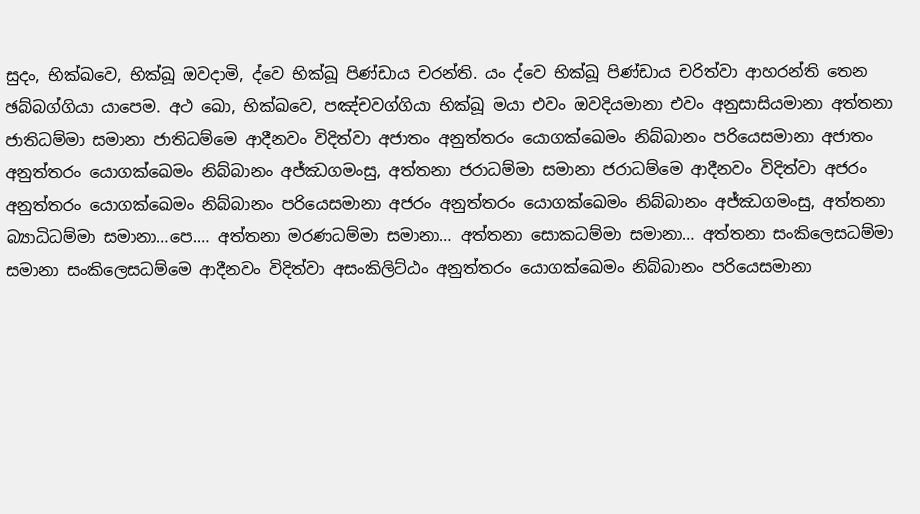සුදං, භික්‌ඛවෙ, භික්‌ඛූ ඔවදාමි, ද්‌වෙ භික්‌ඛූ පිණ්‌ඩාය චරන්‌ති. යං ද්‌වෙ භික්‌ඛූ පිණ්‌ඩාය චරිත්‌වා ආහරන්‌ති තෙන ඡබ්‌බග්‌ගියා යාපෙම. අථ ඛො, භික්‌ඛවෙ, පඤ්‌චවග්‌ගියා භික්‌ඛූ මයා එවං ඔවදියමානා එවං අනුසාසියමානා අත්‌තනා ජාතිධම්‌මා සමානා ජාතිධම්‌මෙ ආදීනවං විදිත්‌වා අජාතං අනුත්‌තරං යොගක්‌ඛෙමං නිබ්‌බානං පරියෙසමානා අජාතං අනුත්‌තරං යොගක්‌ඛෙමං නිබ්‌බානං අජ්‌ඣගමංසු, අත්‌තනා ජරාධම්‌මා සමානා ජරාධම්‌මෙ ආදීනවං විදිත්‌වා අජරං අනුත්‌තරං යොගක්‌ඛෙමං නිබ්‌බානං පරියෙසමානා අජරං අනුත්‌තරං යොගක්‌ඛෙමං නිබ්‌බානං අජ්‌ඣගමංසු, අත්‌තනා බ්‍යාධිධම්‌මා සමානා…පෙ.… අත්‌තනා මරණධම්‌මා සමානා… අත්‌තනා සොකධම්‌මා සමානා… අත්‌තනා සංකිලෙසධම්‌මා සමානා සංකිලෙසධම්‌මෙ ආදීනවං විදිත්‌වා අසංකිලිට්‌ඨං අනුත්‌තරං යොගක්‌ඛෙමං නිබ්‌බානං පරියෙසමානා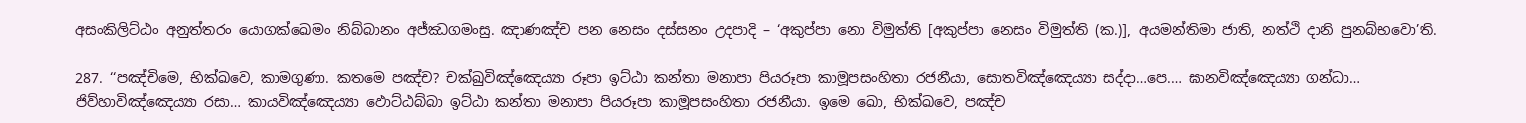අසංකිලිට්‌ඨං අනුත්‌තරං යොගක්‌ඛෙමං නිබ්‌බානං අජ්‌ඣගමංසු. ඤාණඤ්‌ච පන නෙසං දස්‌සනං උදපාදි – ‘අකුප්‌පා නො විමුත්‌ති [අකුප්‌පා නෙසං විමුත්‌ති (ක.)], අයමන්‌තිමා ජාති, නත්‌ථි දානි පුනබ්‌භවො’ති.

287. ‘‘පඤ්‌චිමෙ, භික්‌ඛවෙ, කාමගුණා. කතමෙ පඤ්‌ච? චක්‌ඛුවිඤ්‌ඤෙය්‍යා රූපා ඉට්‌ඨා කන්‌තා මනාපා පියරූපා කාමූපසංහිතා රජනීයා, සොතවිඤ්‌ඤෙය්‍යා සද්‌දා…පෙ.… ඝානවිඤ්‌ඤෙය්‍යා ගන්‌ධා… ජිව්‌හාවිඤ්‌ඤෙය්‍යා රසා… කායවිඤ්‌ඤෙය්‍යා ඵොට්‌ඨබ්‌බා ඉට්‌ඨා කන්‌තා මනාපා පියරූපා කාමූපසංහිතා රජනීයා. ඉමෙ ඛො, භික්‌ඛවෙ, පඤ්‌ච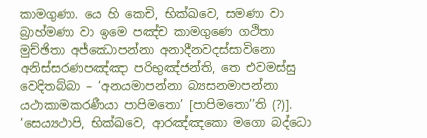කාමගුණා. යෙ හි කෙචි, භික්‌ඛවෙ, සමණා වා බ්‍රාහ්‌මණා වා ඉමෙ පඤ්‌ච කාමගුණෙ ගථිතා මුච්‌ඡිතා අජ්‌ඣොපන්‌නා අනාදීනවදස්‌සාවිනො අනිස්‌සරණපඤ්‌ඤා පරිභුඤ්‌ජන්‌ති, තෙ එවමස්‌සු වෙදිතබ්‌බා – ‘අනයමාපන්‌නා බ්‍යසනමාපන්‌නා යථාකාමකරණීයා පාපිමතො’ [පාපිමතො’’ති (?)]. ‘සෙය්‍යථාපි, භික්‌ඛවෙ, ආරඤ්‌ඤකො මගො බද්‌ධො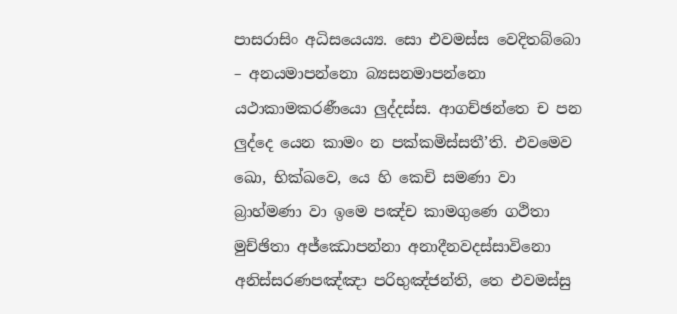පාසරාසිං අධිසයෙය්‍ය. සො එවමස්‌ස වෙදිතබ්‌බො – අනයමාපන්‌නො බ්‍යසනමාපන්‌නො යථාකාමකරණීයො ලුද්‌දස්‌ස. ආගච්‌ඡන්‌තෙ ච පන ලුද්‌දෙ යෙන කාමං න පක්‌කමිස්‌සතී’ති. එවමෙව ඛො, භික්‌ඛවෙ, යෙ හි කෙචි සමණා වා බ්‍රාහ්‌මණා වා ඉමෙ පඤ්‌ච කාමගුණෙ ගථිතා මුච්‌ඡිතා අජ්‌ඣොපන්‌නා අනාදීනවදස්‌සාවිනො අනිස්‌සරණපඤ්‌ඤා පරිභුඤ්‌ජන්‌ති, තෙ එවමස්‌සු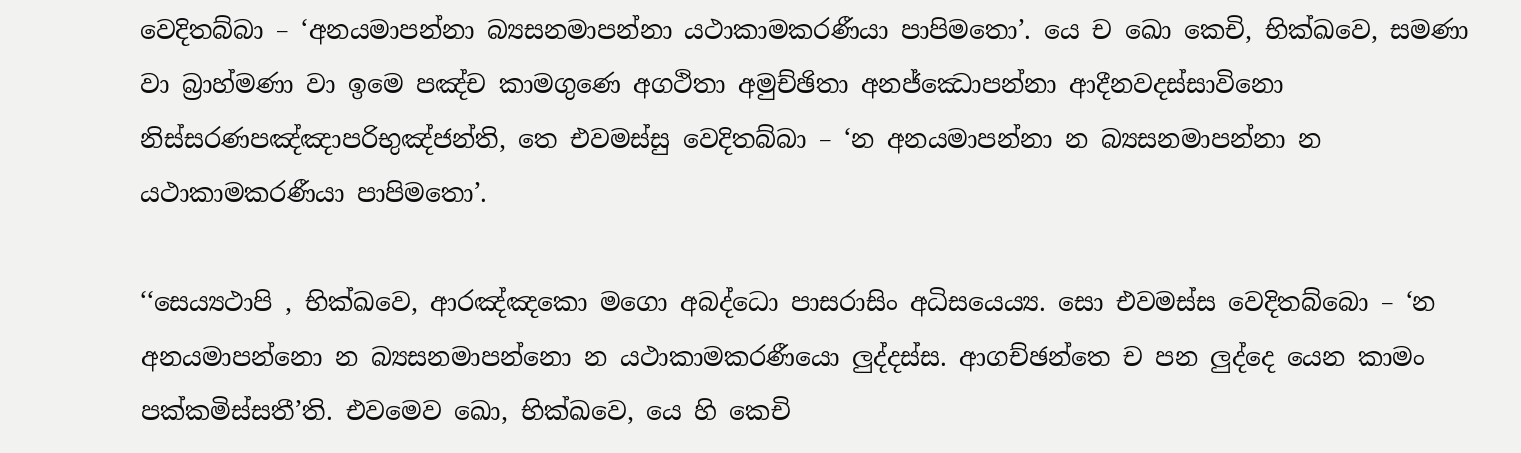වෙදිතබ්‌බා – ‘අනයමාපන්‌නා බ්‍යසනමාපන්‌නා යථාකාමකරණීයා පාපිමතො’. යෙ ච ඛො කෙචි, භික්‌ඛවෙ, සමණා වා බ්‍රාහ්‌මණා වා ඉමෙ පඤ්‌ච කාමගුණෙ අගථිතා අමුච්‌ඡිතා අනජ්‌ඣොපන්‌නා ආදීනවදස්‌සාවිනො නිස්‌සරණපඤ්‌ඤාපරිභුඤ්‌ජන්‌ති, තෙ එවමස්‌සු වෙදිතබ්‌බා – ‘න අනයමාපන්‌නා න බ්‍යසනමාපන්‌නා න යථාකාමකරණීයා පාපිමතො’.

‘‘සෙය්‍යථාපි , භික්‌ඛවෙ, ආරඤ්‌ඤකො මගො අබද්‌ධො පාසරාසිං අධිසයෙය්‍ය. සො එවමස්‌ස වෙදිතබ්‌බො – ‘න අනයමාපන්‌නො න බ්‍යසනමාපන්‌නො න යථාකාමකරණීයො ලුද්‌දස්‌ස. ආගච්‌ඡන්‌තෙ ච පන ලුද්‌දෙ යෙන කාමං පක්‌කමිස්‌සතී’ති. එවමෙව ඛො, භික්‌ඛවෙ, යෙ හි කෙචි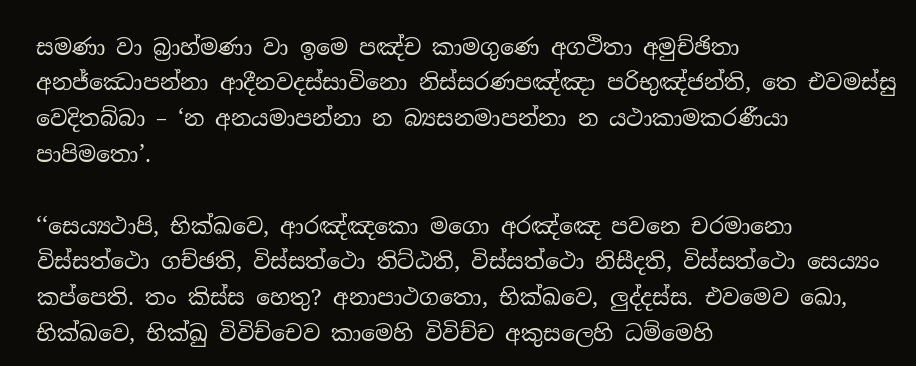සමණා වා බ්‍රාහ්‌මණා වා ඉමෙ පඤ්‌ච කාමගුණෙ අගථිතා අමුච්‌ඡිතා අනජ්‌ඣොපන්‌නා ආදීනවදස්‌සාවිනො නිස්‌සරණපඤ්‌ඤා පරිභුඤ්‌ජන්‌ති, තෙ එවමස්‌සු වෙදිතබ්‌බා – ‘න අනයමාපන්‌නා න බ්‍යසනමාපන්‌නා න යථාකාමකරණීයා පාපිමතො’.

‘‘සෙය්‍යථාපි, භික්‌ඛවෙ, ආරඤ්‌ඤකො මගො අරඤ්‌ඤෙ පවනෙ චරමානො විස්‌සත්‌ථො ගච්‌ඡති, විස්‌සත්‌ථො තිට්‌ඨති, විස්‌සත්‌ථො නිසීදති, විස්‌සත්‌ථො සෙය්‍යං කප්‌පෙති. තං කිස්‌ස හෙතු? අනාපාථගතො, භික්‌ඛවෙ, ලුද්‌දස්‌ස. එවමෙව ඛො, භික්‌ඛවෙ, භික්‌ඛු විවිච්‌චෙව කාමෙහි විවිච්‌ච අකුසලෙහි ධම්‌මෙහි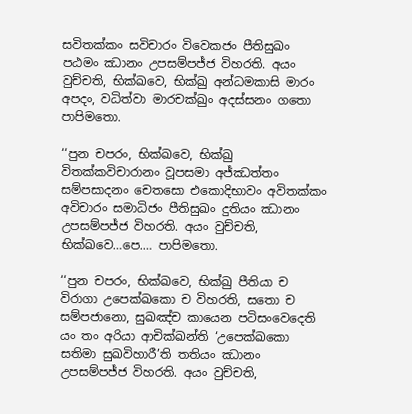සවිතක්‌කං සවිචාරං විවෙකජං පීතිසුඛං පඨමං ඣානං උපසම්‌පජ්‌ජ විහරති. අයං වුච්‌චති, භික්‌ඛවෙ, භික්‌ඛු අන්‌ධමකාසි මාරං අපදං, වධිත්‌වා මාරචක්‌ඛුං අදස්‌සනං ගතො පාපිමතො.

‘‘පුන චපරං, භික්‌ඛවෙ, භික්‌ඛු විතක්‌කවිචාරානං වූපසමා අජ්‌ඣත්‌තං සම්‌පසාදනං චෙතසො එකොදිභාවං අවිතක්‌කං අවිචාරං සමාධිජං පීතිසුඛං දුතියං ඣානං උපසම්‌පජ්‌ජ විහරති. අයං වුච්‌චති, භික්‌ඛවෙ…පෙ.… පාපිමතො.

‘‘පුන චපරං, භික්‌ඛවෙ, භික්‌ඛු පීතියා ච විරාගා උපෙක්‌ඛකො ච විහරති, සතො ච සම්‌පජානො, සුඛඤ්‌ච කායෙන පටිසංවෙදෙති යං තං අරියා ආචික්‌ඛන්‌ති ‘උපෙක්‌ඛකො සතිමා සුඛවිහාරී’ති තතියං ඣානං උපසම්‌පජ්‌ජ විහරති. අයං වුච්‌චති,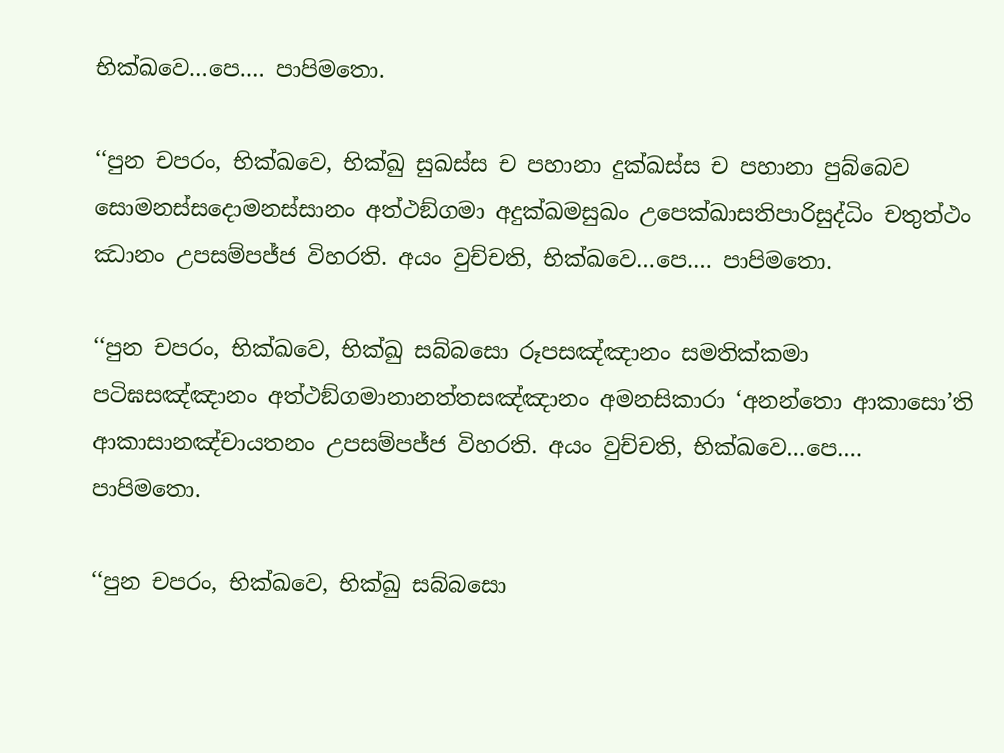භික්‌ඛවෙ…පෙ.… පාපිමතො.

‘‘පුන චපරං, භික්‌ඛවෙ, භික්‌ඛු සුඛස්‌ස ච පහානා දුක්‌ඛස්‌ස ච පහානා පුබ්‌බෙව සොමනස්‌සදොමනස්‌සානං අත්‌ථඞ්‌ගමා අදුක්‌ඛමසුඛං උපෙක්‌ඛාසතිපාරිසුද්‌ධිං චතුත්‌ථං ඣානං උපසම්‌පජ්‌ජ විහරති. අයං වුච්‌චති, භික්‌ඛවෙ…පෙ.… පාපිමතො.

‘‘පුන චපරං, භික්‌ඛවෙ, භික්‌ඛු සබ්‌බසො රූපසඤ්‌ඤානං සමතික්‌කමා පටිඝසඤ්‌ඤානං අත්‌ථඞ්‌ගමානානත්‌තසඤ්‌ඤානං අමනසිකාරා ‘අනන්‌තො ආකාසො’ති ආකාසානඤ්‌චායතනං උපසම්‌පජ්‌ජ විහරති. අයං වුච්‌චති, භික්‌ඛවෙ…පෙ.… පාපිමතො.

‘‘පුන චපරං, භික්‌ඛවෙ, භික්‌ඛු සබ්‌බසො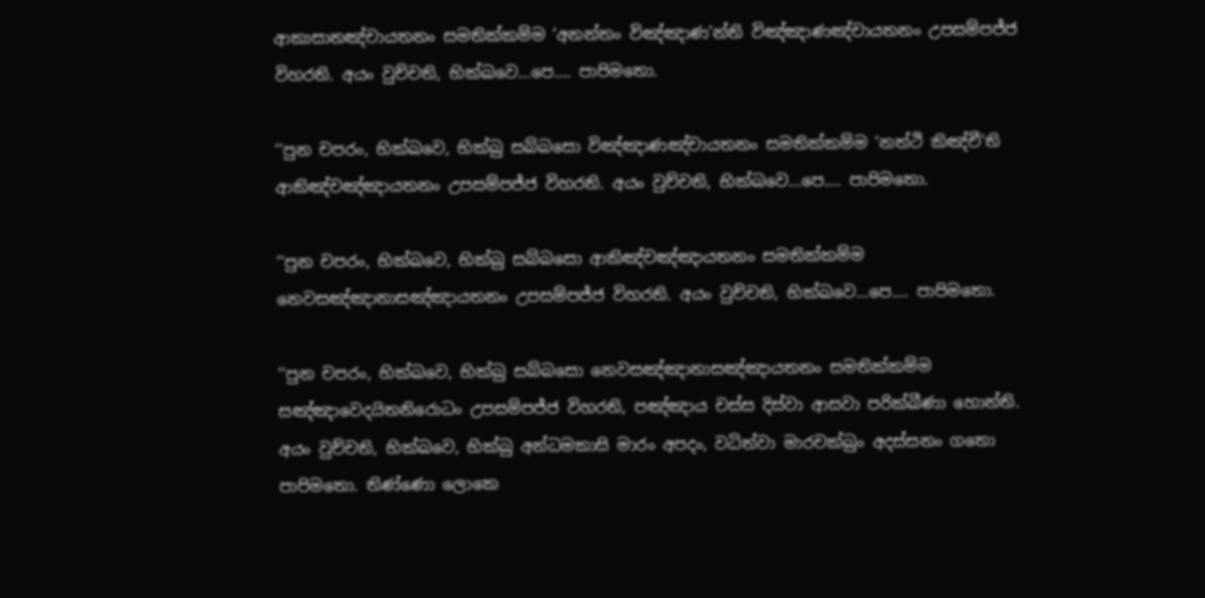ආකාසානඤ්‌චායතනං සමතික්‌කම්‌ම ‘අනන්‌තං විඤ්‌ඤාණ’න්‌ති විඤ්‌ඤාණඤ්‌චායතනං උපසම්‌පජ්‌ජ විහරති. අයං වුච්‌චති, භික්‌ඛවෙ…පෙ.… පාපිමතො.

‘‘පුන චපරං, භික්‌ඛවෙ, භික්‌ඛු සබ්‌බසො විඤ්‌ඤාණඤ්‌චායතනං සමතික්‌කම්‌ම ‘නත්‌ථි කිඤ්‌චී’ති ආකිඤ්‌චඤ්‌ඤායතනං උපසම්‌පජ්‌ජ විහරති. අයං වුච්‌චති, භික්‌ඛවෙ…පෙ.… පාපිමතො.

‘‘පුන චපරං, භික්‌ඛවෙ, භික්‌ඛු සබ්‌බසො ආකිඤ්‌චඤ්‌ඤායතනං සමතික්‌කම්‌ම නෙවසඤ්‌ඤානාසඤ්‌ඤායතනං උපසම්‌පජ්‌ජ විහරති. අයං වුච්‌චති, භික්‌ඛවෙ…පෙ.… පාපිමතො.

‘‘පුන චපරං, භික්‌ඛවෙ, භික්‌ඛු සබ්‌බසො නෙවසඤ්‌ඤානාසඤ්‌ඤායතනං සමතික්‌කම්‌ම සඤ්‌ඤාවෙදයිතනිරොධං උපසම්‌පජ්‌ජ විහරති, පඤ්‌ඤාය චස්‌ස දිස්‌වා ආසවා පරික්‌ඛීණා හොන්‌ති. අයං වුච්‌චති, භික්‌ඛවෙ, භික්‌ඛු අන්‌ධමකාසි මාරං අපදං, වධිත්‌වා මාරචක්‌ඛුං අදස්‌සනං ගතො පාපිමතො. තිණ්‌ණො ලොකෙ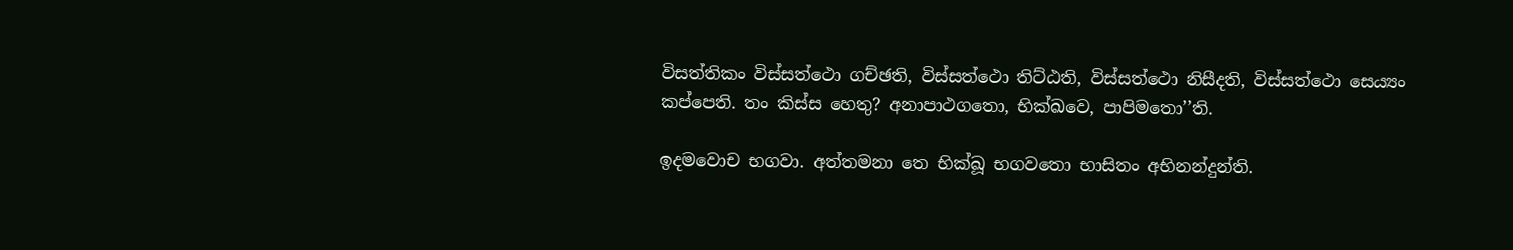විසත්‌තිකං විස්‌සත්‌ථො ගච්‌ඡති, විස්‌සත්‌ථො තිට්‌ඨති, විස්‌සත්‌ථො නිසීදති, විස්‌සත්‌ථො සෙය්‍යං කප්‌පෙති. තං කිස්‌ස හෙතු? අනාපාථගතො, භික්‌ඛවෙ, පාපිමතො’’ති.

ඉදමවොච භගවා. අත්‌තමනා තෙ භික්‌ඛූ භගවතො භාසිතං අභිනන්‌දුන්‌ති.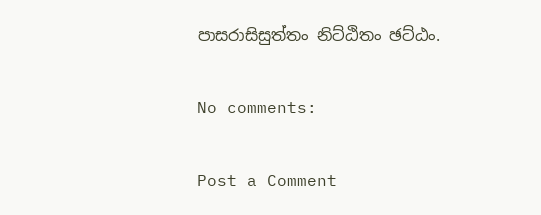පාසරාසිසුත්‌තං නිට්‌ඨිතං ඡට්‌ඨං.

No comments:

Post a Comment